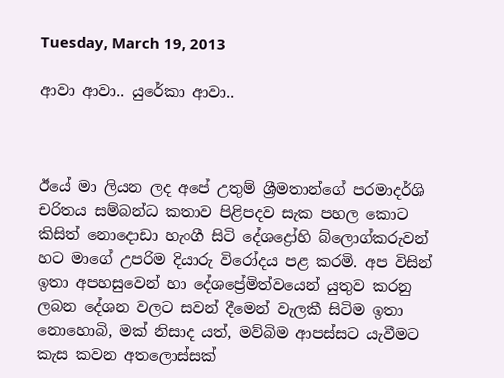Tuesday, March 19, 2013

ආවා ආවා.. යුරේකා ආවා..



ඊයේ මා ලියන ලද අපේ උතුම් ශ්‍රීමතාන්ගේ පරමාදර්ශි චරිතය සම්බන්ධ කතාව පිළිපදව සැක පහල කොට කිසිත් නොදොඩා හැංගී සිටි දේශද්‍රෝහි බ්ලොග්කරුවන් හට මාගේ උපරිම දියාරු විරෝදය පළ කරමි. අප විසින් ඉතා අපහසුවෙන් හා දේශප්‍රේමිත්වයෙන් යුතුව කරනු ලබන දේශන වලට සවන් දීමෙන් වැලකී සිටිම ඉතා නොහොබි, මක් නිසාද යත්, මව්බිම ආපස්සට යැවීමට කැස කවන අතලොස්සක්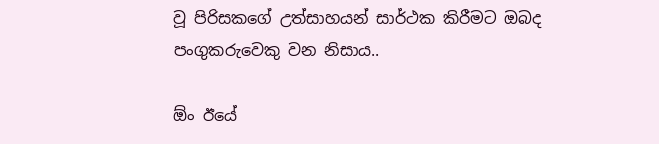වූ පිරිසකගේ උත්සාහයන් සාර්ථක කිරීමට ඔබද පංගුකරුවෙකු වන නිසාය..

ඕං ඊයේ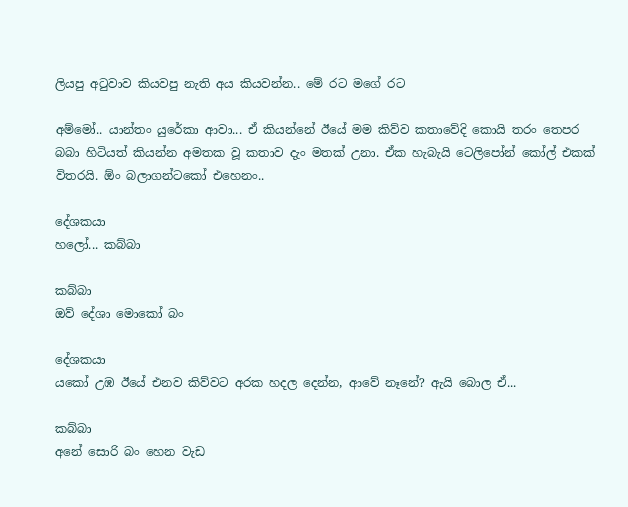ලියපු අටුවාව කියවපු නැති අය කියවන්න.. මේ රට මගේ රට

අම්මෝ.. යාන්තං යුරේකා ආවා... ඒ කියන්නේ ඊයේ මම කිව්ව කතාවේදි කොයි තරං තෙපර බබා හිටියත් කියන්න අමතක වූ කතාව දැං මතක් උනා. ඒක හැබැයි ටෙලිපෝන් කෝල් එකක් විතරයි. ඕං බලාගන්ටකෝ එහෙනං..

දේශකයා
හලෝ... කබ්බා

කබ්බා
ඔව් දේශා මොකෝ බං

දේශකයා
යකෝ උඹ ඊයේ එනව කිව්වට අරක හදල දෙන්න, ආවේ නෑනේ? ඇයි බොල ඒ...

කබ්බා
අනේ සොරි බං හෙන වැඩ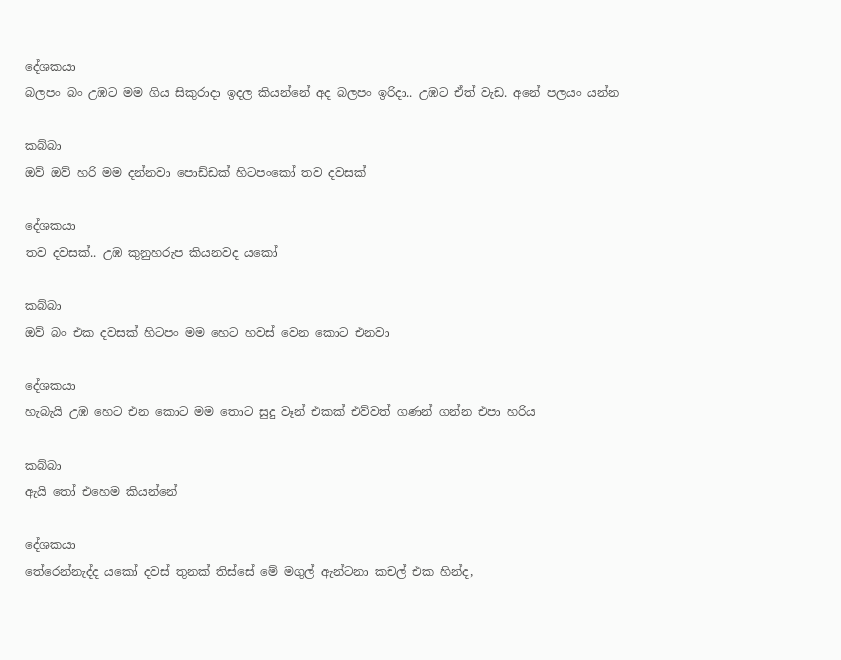දේශකයා
බලපං බං උඹට මම ගිය සිකුරාදා ඉදල කියන්නේ අද බලපං ඉරිදා.. උඹට ඒත් වැඩ. අනේ පලයං යන්න

කබ්බා
ඔව් ඔව් හරි මම දන්නවා පොඩ්ඩක් හිටපංකෝ තව දවසක්

දේශකයා
තව දවසක්.. උඹ කුනුහරුප කියනවද යකෝ

කබ්බා
ඔව් බං එක දවසක් හිටපං මම හෙට හවස් වෙන කොට එනවා

දේශකයා
හැබැයි උඹ හෙට එන කොට මම තොට සුදු වෑන් එකක් එව්වත් ගණන් ගන්න එපා හරිය

කබ්බා
ඇයි තෝ එහෙම කියන්නේ

දේශකයා
තේරෙන්නැද්ද යකෝ දවස් තුනක් තිස්සේ මේ මගුල් ඇන්ටනා කචල් එක හින්ද,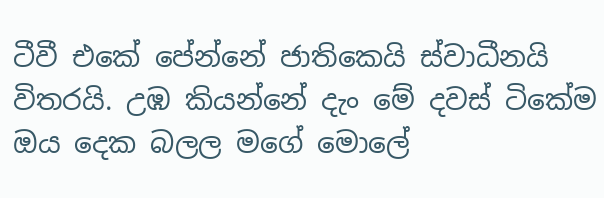ටීවී එකේ පේන්නේ ජාතිකෙයි ස්වාධීනයි විතරයි. උඹ කියන්නේ දැං මේ දවස් ටිකේම ඔය දෙක බලල මගේ මොලේ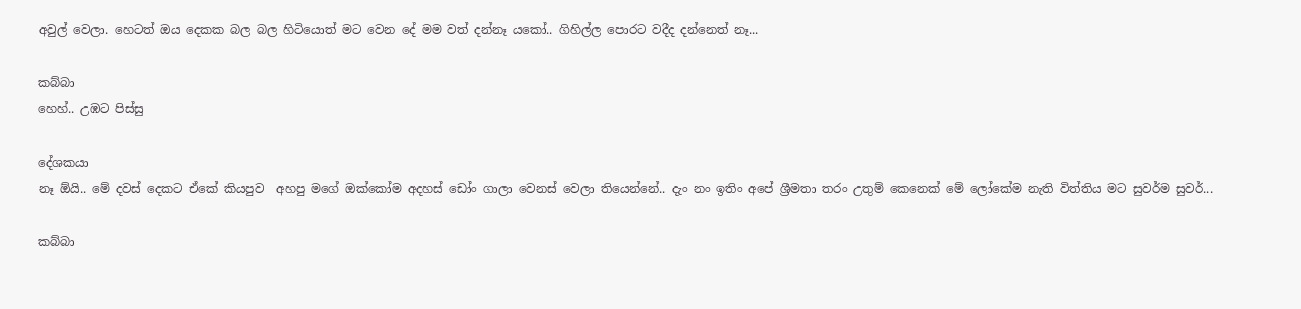අවුල් වෙලා. හෙටත් ඔය දෙකක බල බල හිටියොත් මට වෙන දේ මම වත් දන්නෑ යකෝ.. ගිහිල්ල පොරට වදීද දන්නෙත් නෑ...

කබ්බා
හෙහ්.. උඹට පිස්සු

දේශකයා
නෑ ඕයි.. මේ දවස් දෙකට ඒකේ කියපුව  අහපු මගේ ඔක්කෝම අදහස් ඩෝං ගාලා වෙනස් වෙලා තියෙන්නේ.. දැං නං ඉතිං අපේ ශ්‍රීමතා තරං උතුම් කෙනෙක් මේ ලෝකේම නැති විත්තිය මට සුවර්ම සුවර්...

කබ්බා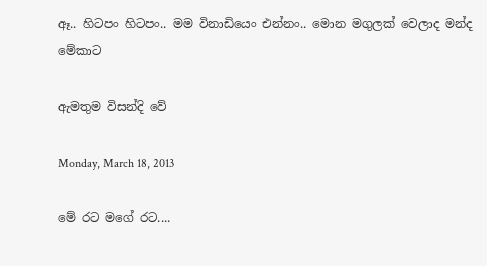ඈ.. හිටපං හිටපං.. මම විනාඩියෙං එන්නං.. මොන මගුලක් වෙලාද මන්ද මේකාට

ඇමතුම විසන්දි වේ

Monday, March 18, 2013

මේ රට මගේ රට....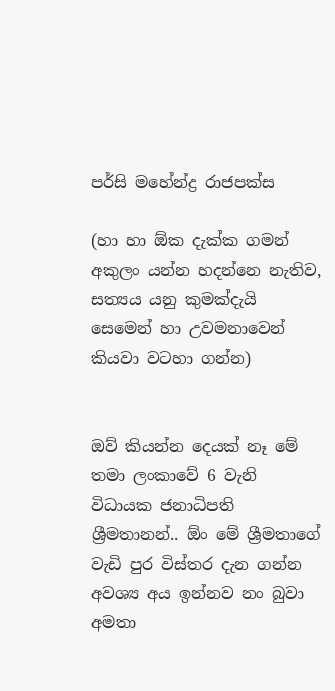පර්සි මහේන්ද්‍ර රාජපක්ස

(හා හා ඕක දැක්ක ගමන් අකුලං යන්න හදන්නෙ නැතිව, සත්‍යය යනු කුමක්දැයි සෙමෙන් හා උවමනාවෙන් කියවා වටහා ගන්න)


ඔව් කියන්න දෙයක් නෑ මේ තමා ලංකාවේ 6 වැනි විධායක ජනාධිපති ශ්‍රීමතානන්.. ඕං මේ ශ්‍රීමතාගේ වැඩි පුර විස්තර දැන ගන්න අවශ්‍ය අය ඉන්නව නං බුවා අමතා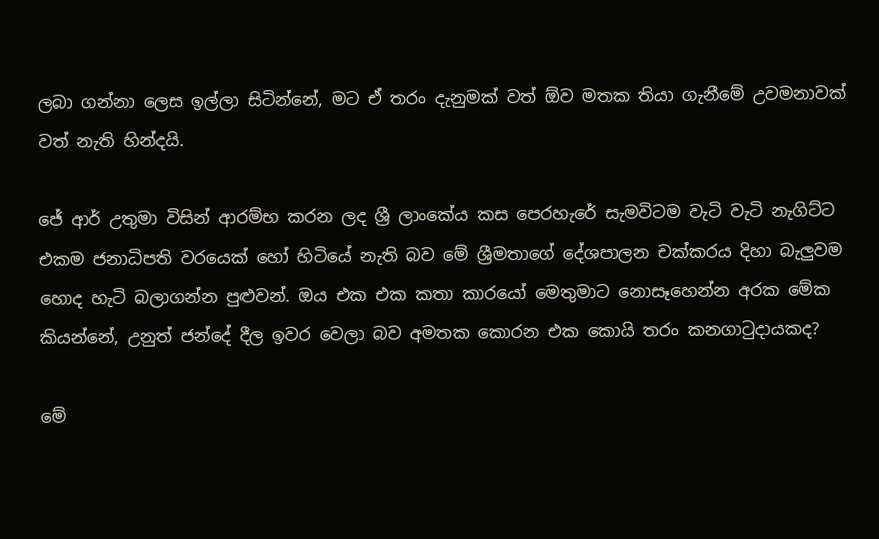ලබා ගන්නා ලෙස ඉල්ලා සිටින්නේ, මට ඒ තරං දැනුමක් වත් ඕව මතක තියා ගැනීමේ උවමනාවක් වත් නැති හින්දයි.

ජේ ආර් උතුමා විසින් ආරම්භ කරන ලද ශ්‍රී ලාංකේය කස පෙරහැරේ සැමවිටම වැටි වැටි නැගිට්ට එකම ජනාධිපති වරයෙක් හෝ හිටියේ නැති බව මේ ශ්‍රීමතාගේ දේශපාලන චක්කරය දිහා බැලුවම හොද හැටි බලාගන්න පුළුවන්. ඔය එක එක කතා කාරයෝ මෙතුමාට නොසෑහෙන්න අරක මේක කියන්නේ, උනුත් ජන්දේ දීල ඉවර වෙලා බව අමතක කොරන එක කොයි තරං කනගාටුදායකද?

මේ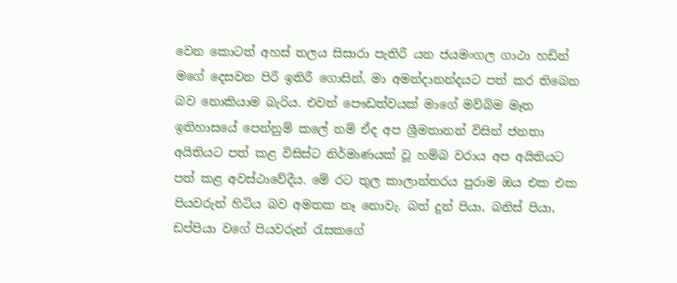වෙන කොටත් අහස් තලය සිසාරා පැතිරී යන ජයමංගල ගාථා හඩින් මගේ දෙසවන පිරී ඉතිරී ගොසින්, මා අමන්දානන්දයට පත් කර තිබෙන බව නොකියාම බැරිය. එවන් පෞඩත්වයක් මාගේ මව්බිම මෑත ඉතිහාසයේ පෙන්නුම් කලේ නම් ඒද අප ශ්‍රීමතානන් විසින් ජනතා අයිතියට පත් කළ විසිස්ට නිර්මාණයක් වූ හම්බ වරාය අප අයිතියට පත් කළ අවස්ථාවේදීය. මේ රට තුල කාලාන්තරය පුරාම ඔය එක එක පියවරුන් හිටිය බව අමතක නෑ නොවැ. බත් දුන් පියා, බනිස් පියා, ඩප්පියා වගේ පියවරුන් රැසකගේ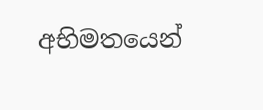අභිමතයෙන්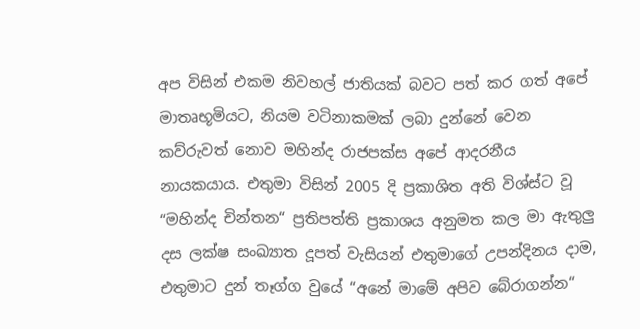අප විසින් එකම නිවහල් ජාතියක් බවට පත් කර ගත් අපේ මාතෘභූමියට, නියම වටිනාකමක් ලබා දුන්නේ වෙන කව්රුවත් නොව මහින්ද රාජපක්ස අපේ ආදරනීය නායකයාය. එතුමා විසින් 2005 දි ප්‍රකාශිත අති විශ්ස්ට වූ “මහින්ද චින්තන“ ප්‍රතිපත්ති ප්‍රකාශය අනුමත කල මා ඇතුලු දස ලක්ෂ සංඛ්‍යාත දූපත් වැසියන් එතුමාගේ උපන්දිනය දාම, එතුමාට දුන් තෑග්ග වුයේ “අනේ මාමේ අපිව බේරාගන්න“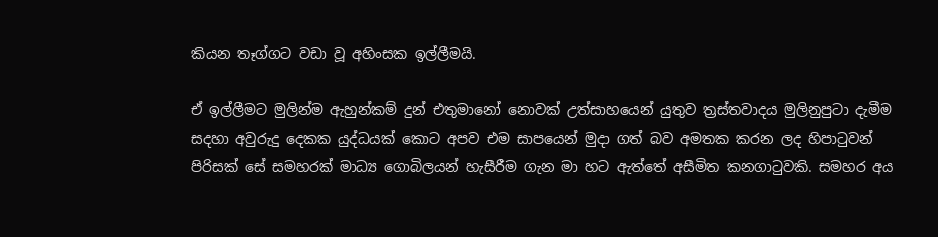කියන තෑග්ගට වඩා වූ අහිංසක ඉල්ලීමයි.

ඒ ඉල්ලීමට මුලින්ම ඇහුන්කම් දුන් එතුමානෝ නොවක් උත්සාහයෙන් යුතුව ත්‍රස්තවාදය මුලිනුපුටා දැමීම සදහා අවුරුදු දෙකක යුද්ධයක් කොට අපව එම සාපයෙන් මුදා ගත් බව අමතක කරන ලද හිපාටුවන් පිරිසක් සේ සමහරක් මාධ්‍ය ගොබිලයන් හැසීරීම ගැන මා හට ඇත්තේ අසීමිත කනගාටුවකි. සමහර අය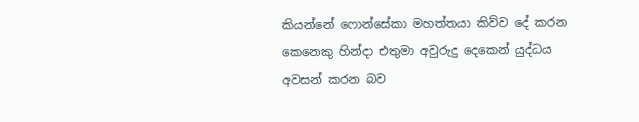කියන්නේ ෆොන්සේකා මහත්තයා කිව්ව දේ කරන කෙනෙකු හින්දා එතුමා අවුරුදු දෙකෙන් යුද්ධය අවසන් කරන බව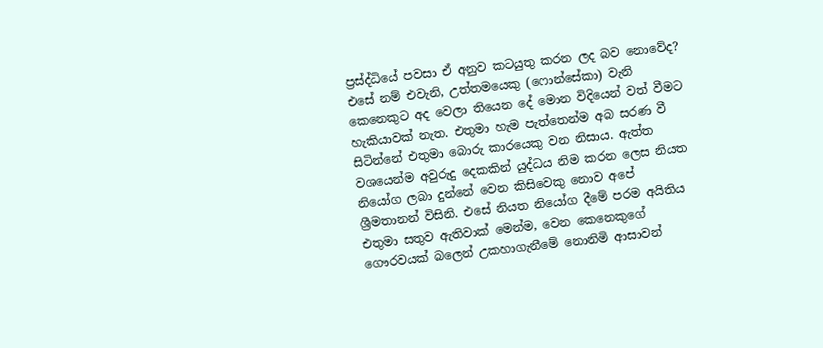ප්‍රස්ද්ධියේ පවසා ඒ අනුව කටයුතු කරන ලද බව නොවේද? එසේ නම් එවැනි, උත්තමයෙකු (ෆොන්සේකා) වැනි කෙනෙකුට අද වෙලා තියෙන දේ මොන විදියෙන් වත් වීමට හැකියාවක් නැත. එතුමා හැම පැත්තෙන්ම අබ සරණ වී සිටින්නේ එතුමා බොරු කාරයෙකු වන නිසාය. ඇත්ත වශයෙන්ම අවුරුදු දෙකකින් යුද්ධය නිම කරන ලෙස නියත නියෝග ලබා දුන්නේ වෙන කිසිවෙකු නොව අපේ ශ්‍රීමතානන් විසිනි. එසේ නියත නියෝග දීමේ පරම අයිතිය එතුමා සතුව ඇතිවාක් මෙන්ම, වෙන කෙනෙකුගේ ගෞරවයක් බලෙන් උකහාගැනීමේ නොනිමි ආසාවන්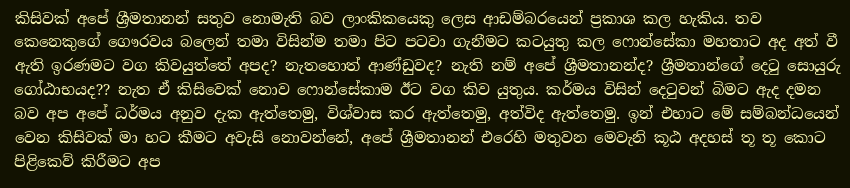කිසිවක් අපේ ශ්‍රීමතානන් සතුව නොමැති බව ලාංකිකයෙකු ලෙස ආඩම්බරයෙන් ප්‍රකාශ කල හැකිය. තව කෙනෙකුගේ ගෞරවය බලෙන් තමා විසින්ම තමා පිට පටවා ගැනීමට කටයුතු කල ෆොන්සේකා මහතාට අද අත් වී ඇති ඉරණමට වග කිවයුත්තේ අපද? නැතහොත් ආණ්ඩුවද? නැති නම් අපේ ශ්‍රීමතානන්ද? ශ්‍රීමතාන්ගේ දෙටු සොයුරු ගෝඨාභයද?? නැත ඒ කිසිවෙක් නොව ෆොන්සේකාම ඊට වග කිව යුතුය. කර්මය විසින් දෙටුවන් බිමට ඇද දමන බව අප අපේ ධර්මය අනුව දැක ඇත්තෙමු, විශ්වාස කර ඇත්තෙමු, අත්විද ඇත්තෙමු. ඉන් එහාට මේ සම්බන්ධයෙන් වෙන කිසිවක් මා හට කීමට අවැසි නොවන්නේ, අපේ ශ්‍රීමතානන් එරෙහි මතුවන මෙවැනි කූඨ අදහස් තූ තූ කොට පිළිකෙව් කිරීමට අප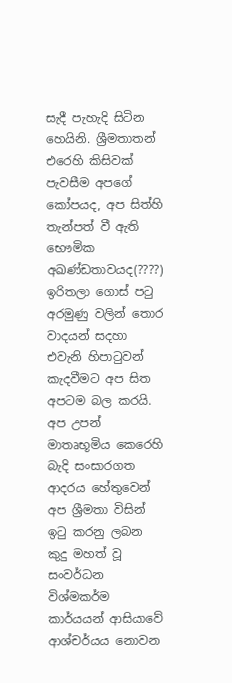සැදී පැහැදි සිටින හෙයිනි. ශ්‍රීමතාතන් එරෙහි කිසිවක් පැවසීම අපගේ කෝපයද, අප සිත්හි තැන්පත් වී ඇති භෞමික අඛණ්ඩතාවයද(????) ඉරිතලා ගොස් පටු අරමුණු වලින් තොර වාදයන් සදහා එවැනි හිපාටුවන් කැදවීමට අප සිත අපටම බල කරයි. අප උපන් මාතෘභූමිය කෙරෙහි බැදි සංසාරගත ආදරය හේතුවෙන් අප ශ්‍රීමතා විසින් ඉටු කරනු ලබන කුදු මහත් වූ සංවර්ධන විශ්මකර්ම කාර්යයන් ආසියාවේ ආශ්චර්යය නොවන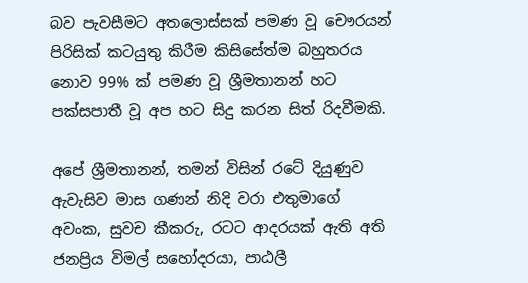බව පැවසීමට අතලොස්සක් පමණ වූ චෞරයන් පිරිසික් කටයුතු කිරීම කිසිසේත්ම බහුතරය නොව 99% ක් පමණ වූ ශ්‍රීමතානන් හට පක්සපාතී වූ අප හට සිදු කරන සිත් රිදවීමකි.

අපේ ශ්‍රීමතානන්, තමන් විසින් රටේ දියුණුව ඇවැසිව මාස ගණන් නිදි වරා එතුමාගේ අවංක, සුවච කීකරු, රටට ආදරයක් ඇති අති ජනප්‍රිය විමල් සහෝදරයා, පාඨලී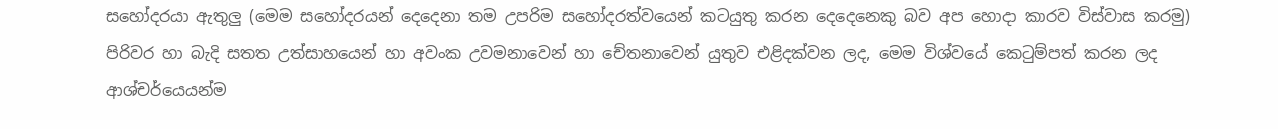සහෝදරයා ඇතුලු (මෙම සහෝදරයන් දෙදෙනා තම උපරිම සහෝදරත්වයෙන් කටයුතු කරන දෙදෙනෙකු බව අප හොදා කාරව විස්වාස කරමු) පිරිවර හා බැදි සතත උත්සාහයෙන් හා අවංක උවමනාවෙන් හා චේතනාවෙන් යුතුව එළිදක්වන ලද, මෙම විශ්වයේ කෙටුම්පත් කරන ලද ආශ්චර්යෙයන්ම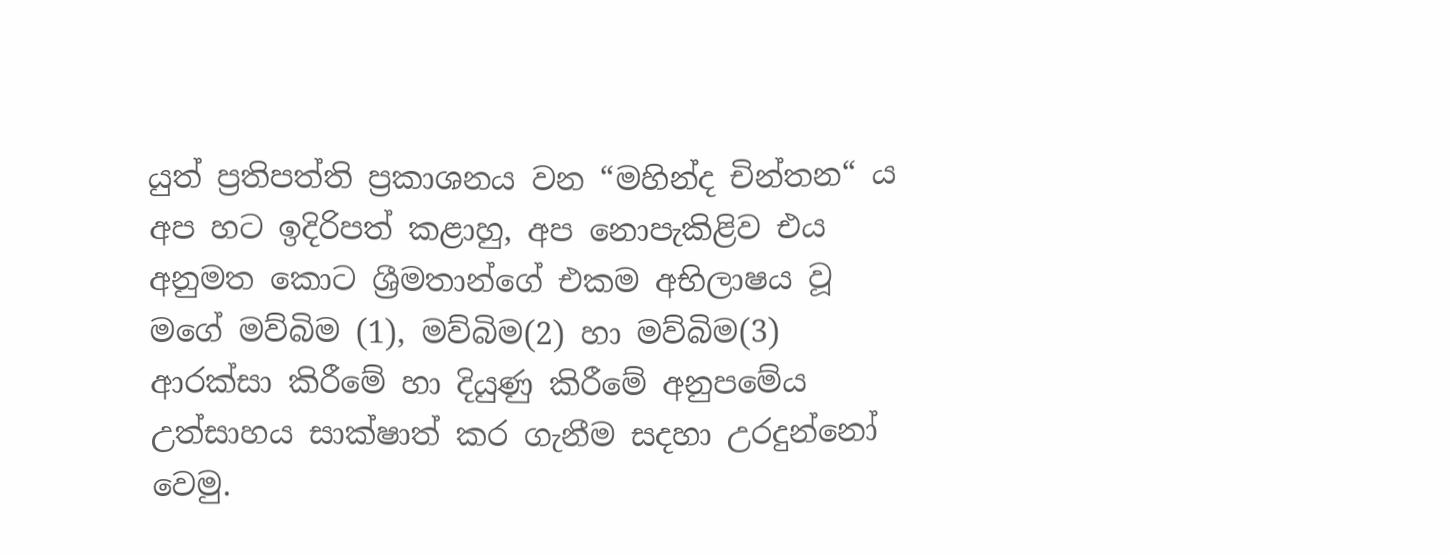යුත් ප්‍රතිපත්ති ප්‍රකාශනය වන “මහින්ද චින්තන“ ය අප හට ඉදිරිපත් කළාහු, අප නොපැකිළිව එය අනුමත කොට ශ්‍රීමතාන්ගේ එකම අභිලාෂය වූ මගේ මව්බිම (1), මව්බිම(2) හා මව්බිම(3) ආරක්සා කිරීමේ හා දියුණු කිරීමේ අනුපමේය උත්සාහය සාක්ෂාත් කර ගැනීම සදහා උරදුන්නෝ වෙමු.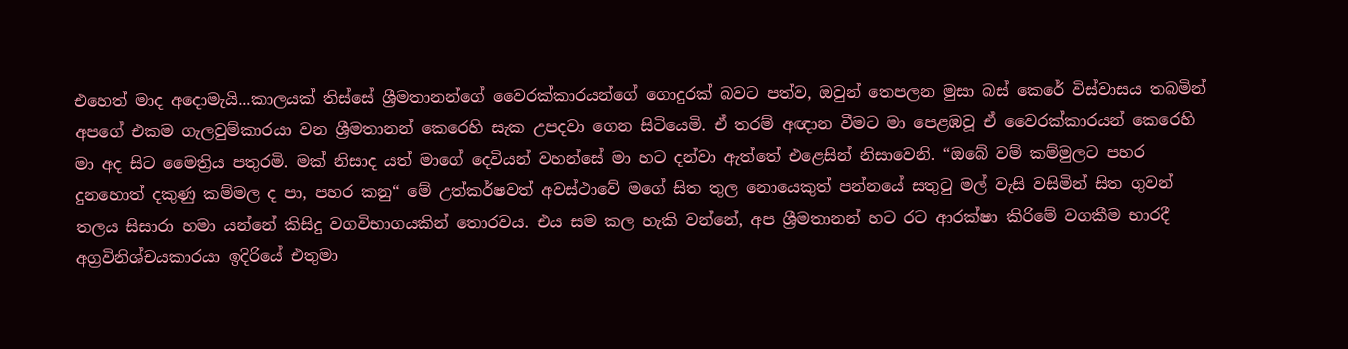එහෙත් මාද අදොමැයි...කාලයක් තිස්සේ ශ්‍රීමතානන්ගේ වෛරක්කාරයන්ගේ ගොදුරක් බවට පත්ව, ඔවුන් තෙපලන මුසා බස් කෙරේ විස්වාසය තබමින් අපගේ එකම ගැලවුම්කාරයා වන ශ්‍රීමතානන් කෙරෙහි සැක උපදවා ගෙන සිටියෙමි. ඒ තරම් අඥාන වීමට මා පෙළඹවූ ඒ වෛරක්කාරයන් කෙරෙහි මා අද සිට මෛත්‍රිය පතුරමි. මක් නිසාද යත් මාගේ දෙවියන් වහන්සේ මා හට දන්වා ඇත්තේ එළෙසින් නිසාවෙනි. “ඔබේ වම් කම්මුලට පහර දුනහොත් දකුණු කම්මල ද පා, පහර කනු“ මේ උත්කර්ෂවත් අවස්ථාවේ මගේ සිත තුල නොයෙකුත් පන්නයේ සතුටු මල් වැසි වසිමින් සිත ගුවන් තලය සිසාරා හමා යන්නේ කිසිදු වගවිභාගයකින් තොරවය. එය සම කල හැකි වන්නේ, අප ශ්‍රීමතානන් හට රට ආරක්ෂා කිරිමේ වගකීම භාරදී අග්‍රවිනිශ්චයකාරයා ඉදිරියේ එතුමා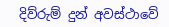දිව්රුම් දුන් අවස්ථාවේ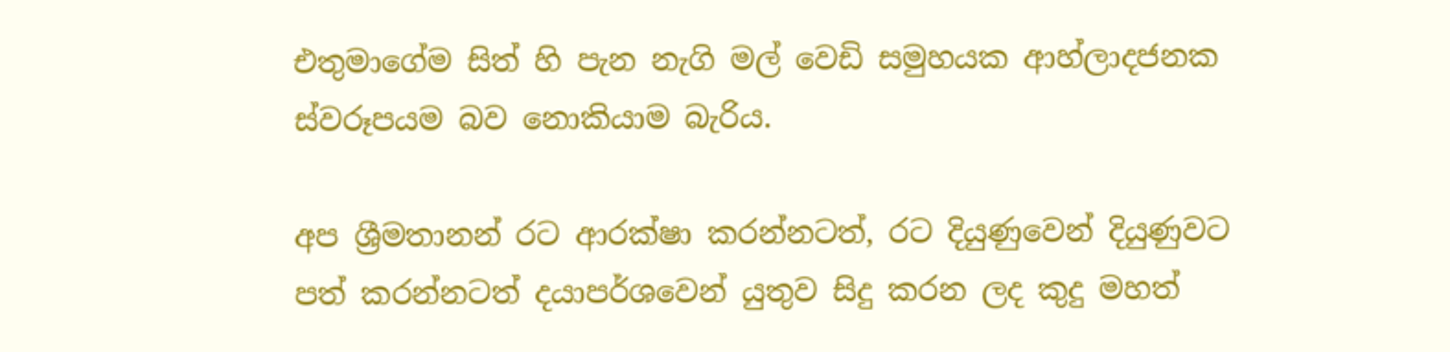එතුමාගේම සිත් හි පැන නැගි මල් වෙඩි සමුහයක ආහ්ලාදජනක ස්වරූපයම බව නොකියාම බැරිය.

අප ශ්‍රීමතානන් රට ආරක්ෂා කරන්නටත්, රට දියුණුවෙන් දියුණුවට පත් කරන්නටත් දයාපර්ශවෙන් යුතුව සිදු කරන ලද කුදු මහත්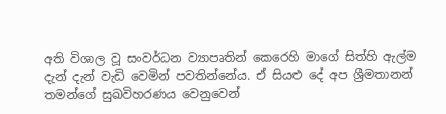අති විශාල වූ සංවර්ධන ව්‍යාපෘතින් කෙරෙහි මාගේ සිත්හි ඇල්ම දැන් දැන් වැඩි වෙමින් පවතින්නේය. ඒ සියළු දේ අප ශ්‍රීමතානන් තමන්ගේ සුඛවිහරණය වෙනුවෙන්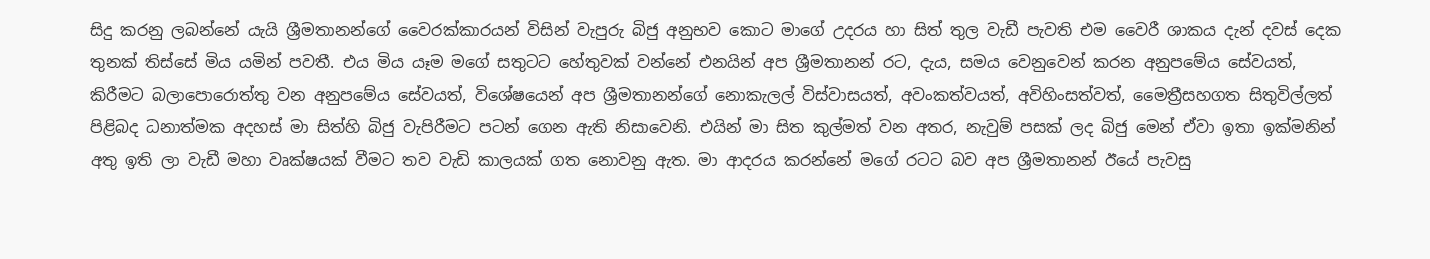සිදු කරනු ලබන්නේ යැයි ශ්‍රීමතානන්ගේ වෛරක්කාරයන් විසින් වැපුරු බිජු අනුභව කොට මාගේ උදරය හා සිත් තුල වැඩී පැවති එම වෛරී ශාකය දැන් දවස් දෙක තුනක් තිස්සේ මිය යමින් පවතී. එය මිය යෑම මගේ සතුටට හේතුවක් වන්නේ එනයින් අප ශ්‍රීමතානන් රට, දැය, සමය වෙනුවෙන් කරන අනුපමේය සේවයත්, කිරීමට බලාපොරොත්තු වන අනුපමේය සේවයත්, විශේෂයෙන් අප ශ්‍රීමතානන්ගේ නොකැලල් විස්වාසයත්, අවංකත්වයත්, අවිහිංසත්වත්, මෛත්‍රීසහගත සිතුවිල්ලත් පිළිබද ධනාත්මක අදහස් මා සිත්හි බිජු වැපිරීමට පටන් ගෙන ඇති නිසාවෙනි. එයින් මා සිත කුල්මත් වන අතර, නැවුම් පසක් ලද බිජු මෙන් ඒවා ඉතා ඉක්මනින් අතු ඉති ලා වැඩී මහා වෘක්ෂයක් වීමට තව වැඩි කාලයක් ගත නොවනු ඇත. මා ආදරය කරන්නේ මගේ රටට බව අප ශ්‍රීමතානන් ඊයේ පැවසු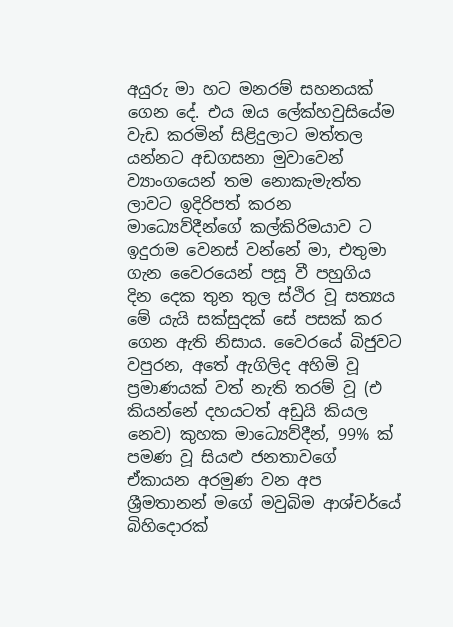අයුරු මා හට මනරම් සහනයක් ගෙන දේ. එය ඔය ලේක්හවුසියේම වැඩ කරමින් සිළිදුලාට මත්තල යන්නට අඩගසනා මුවාවෙන් ව්‍යාංගයෙන් තම නොකැමැත්ත ලාවට ඉදිරිපත් කරන මාධ්‍යෙව්දීන්ගේ කල්කිරිමයාව ට ඉදුරාම වෙනස් වන්නේ මා, එතුමා ගැන වෛරයෙන් පසූ වී පහුගිය දින දෙක තුන තුල ස්ථිර වූ සත්‍යය මේ යැයි සක්සුදක් සේ පසක් කර ගෙන ඇති නිසාය. වෛරයේ බිජුවට වපුරන, අතේ ඇගිලිද අහිමි වූ ප්‍රමාණයක් වත් නැති තරම් වූ (එ කියන්නේ දහයටත් අඩුයි කියල නෙව) කුහක මාධ්‍යෙව්දීන්, 99% ක් පමණ වූ සියළු ජනතාවගේ ඒකායන අරමුණ වන අප ශ්‍රීමතානන් මගේ මවුබිම ආශ්චර්යේ බිහිදොරක්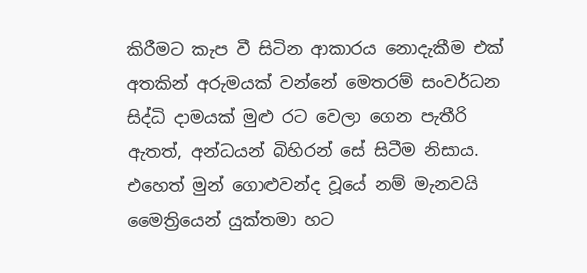කිරීමට කැප වී සිටින ආකාරය නොදැකීම එක් අතකින් අරුමයක් වන්නේ මෙතරම් සංවර්ධන සිද්ධි දාමයක් මුළු රට වෙලා ගෙන පැතීරි ඇතත්, අන්ධයන් බිහිරන් සේ සිටීම නිසාය. එහෙත් මුන් ගොළුවන්ද වූයේ නම් මැනවයි මෛත්‍රියෙන් යුක්තමා හට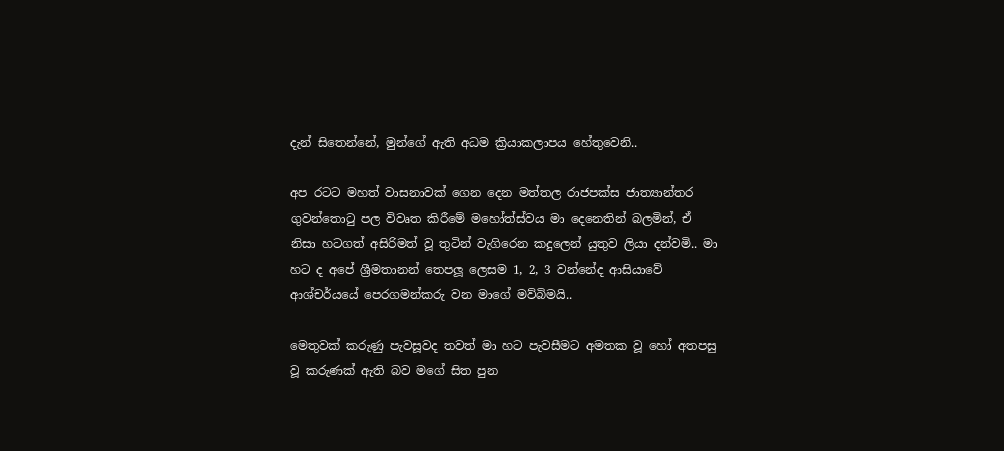දැන් සිතෙන්නේ, මුන්ගේ ඇති අධම ක්‍රියාකලාපය හේතුවෙනි..

අප රටට මහත් වාසනාවක් ගෙන දෙන මත්තල රාජපක්ස ජාත්‍යාන්තර ගුවන්තොටු පල විවෘත කිරීමේ මහෝත්ස්වය මා දෙනෙතින් බලමින්, ඒ නිසා හටගත් අසිරිමත් වූ තුටින් වැගිරෙන කදුලෙන් යුතුව ලියා දන්වමි.. මා හට ද අපේ ශ්‍රීමතානන් තෙපලූ ලෙසම 1, 2, 3 වන්නේද ආසියාවේ ආශ්චර්යයේ පෙරගමන්කරු වන මාගේ මව්බිමයි..

මෙතුවක් කරුණු පැවසූවද තවත් මා හට පැවසීමට අමතක වූ හෝ අතපසු වූ කරුණක් ඇති බව මගේ සිත පුන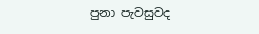පුනා පැවසුවද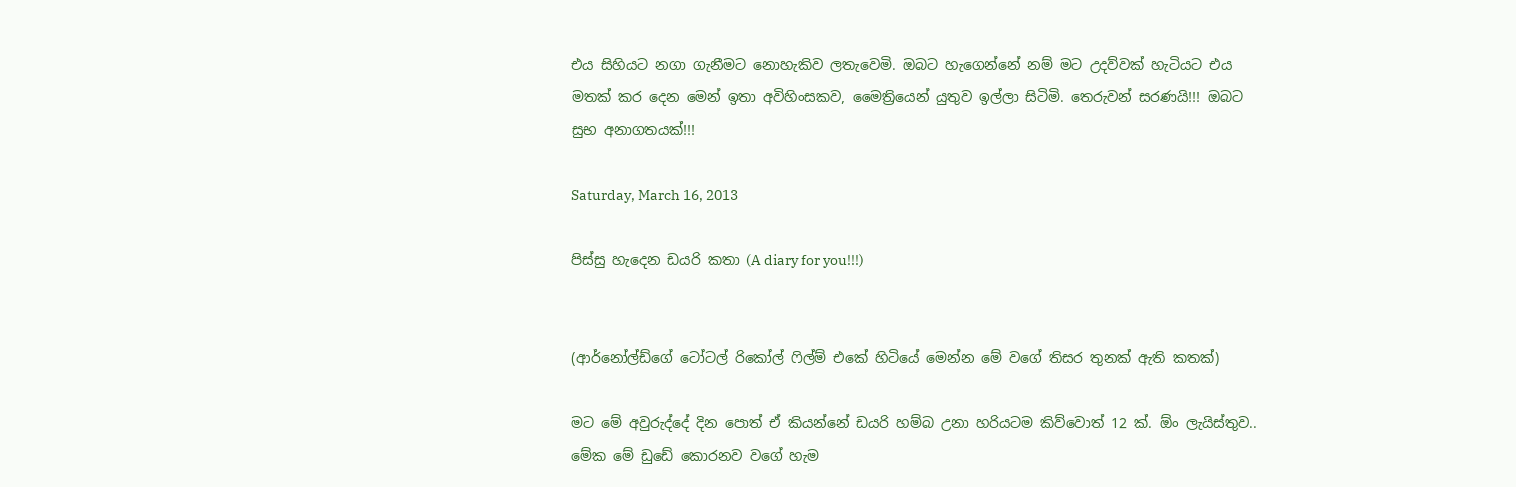එය සිහියට නගා ගැනීමට නොහැකිව ලතැවෙමි. ඔබට හැගෙන්නේ නම් මට උදව්වක් හැටියට එය මතක් කර දෙන මෙන් ඉතා අවිහිංසකව, මෛත්‍රියෙන් යුතුව ඉල්ලා සිටිමි. තෙරුවන් සරණයි!!! ඔබට සුභ අනාගතයක්!!!

Saturday, March 16, 2013

පිස්සු හැදෙන ඩයරි කතා (A diary for you!!!)


(ආර්නෝල්ඩ්ගේ ටෝටල් රිකෝල් ෆිල්ම් එකේ හිටියේ මෙන්න මේ වගේ තිසර තුනක් ඇති කතක්)

මට මේ අවුරුද්දේ දින පොත් ඒ කියන්නේ ඩයරි හම්බ උනා හරියටම කිව්වොත් 12 ක්. ඕං ලැයිස්තුව.. මේක මේ ඩුඩේ කොරනව වගේ හැම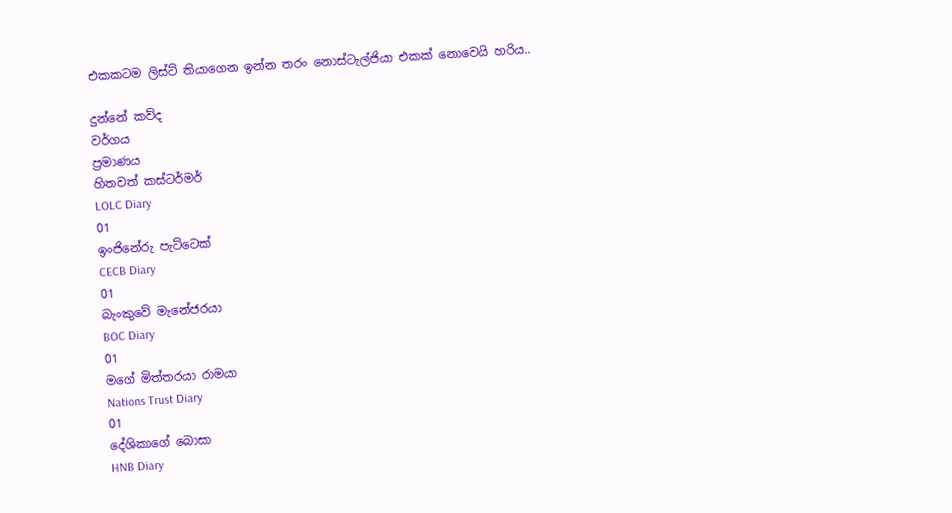එකකටම ලිස්ට් තියාගෙන ඉන්න තරං නොස්ටැල්ජියා එකක් නොවෙයි හරිය..

දුන්නේ කව්ද
වර්ගය
ප්‍රමාණය
හිතවත් කස්ටර්මර්
LOLC Diary
01
ඉංජිනේරු පැට්ටෙක්
CECB Diary
01
බැංකුවේ මැනේජරයා
BOC Diary
01
මගේ මිත්තරයා රාමයා
Nations Trust Diary
01
දේශිකාගේ බොසා
HNB Diary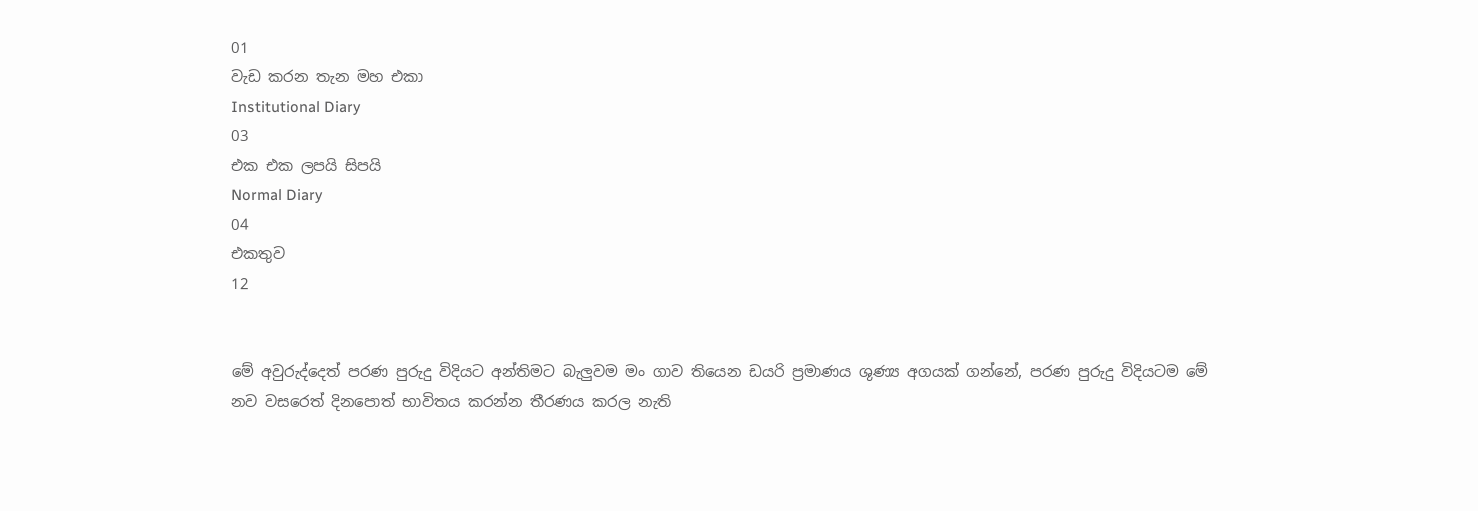01
වැඩ කරන තැන මහ එකා
Institutional Diary
03
එක එක ලපයි සිපයි
Normal Diary
04
එකතුව
12


මේ අවුරුද්දෙත් පරණ පුරුදු විදියට අන්තිමට බැලුවම මං ගාව තියෙන ඩයරි ප්‍රමාණය ශුණ්‍ය අගයක් ගන්නේ, පරණ පුරුදු විදියටම මේ නව වසරෙත් දිනපොත් භාවිතය කරන්න තීරණය කරල නැති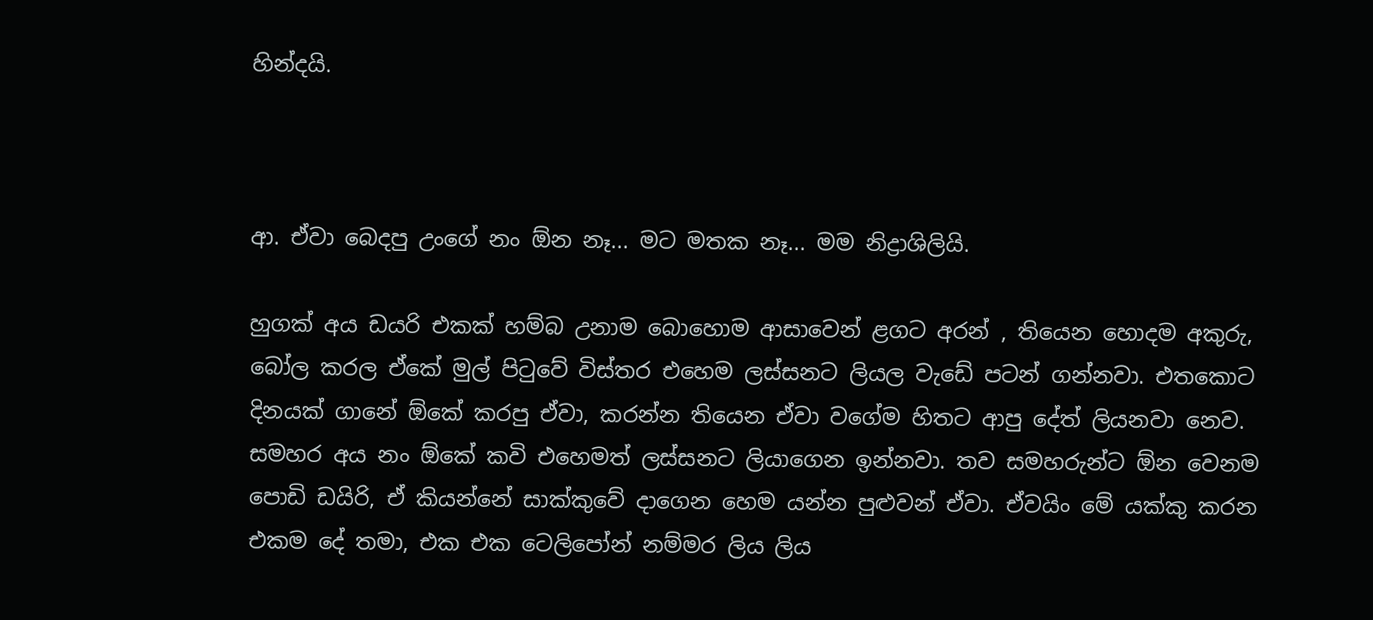හින්දයි.



ආ. ඒවා බෙදපු උංගේ නං ඕන නෑ... මට මතක නෑ... මම නිද්‍රාශිලියි.

හුගක් අය ඩයරි එකක් හම්බ උනාම බොහොම ආසාවෙන් ළගට අරන් , තියෙන හොදම අකුරු, බෝල කරල ඒකේ මුල් පිටුවේ විස්තර එහෙම ලස්සනට ලියල වැඩේ පටන් ගන්නවා. එතකොට දිනයක් ගානේ ඕකේ කරපු ඒවා, කරන්න තියෙන ඒවා වගේම හිතට ආපු දේත් ලියනවා නෙව. සමහර අය නං ඕකේ කවි එහෙමත් ලස්සනට ලියාගෙන ඉන්නවා. තව සමහරුන්ට ඕන වෙනම පොඩි ඩයිරි, ඒ කියන්නේ සාක්කුවේ දාගෙන හෙම යන්න පුළුවන් ඒවා. ඒවයිං මේ යක්කු කරන එකම දේ තමා, එක එක ටෙලිපෝන් නම්මර ලිය ලිය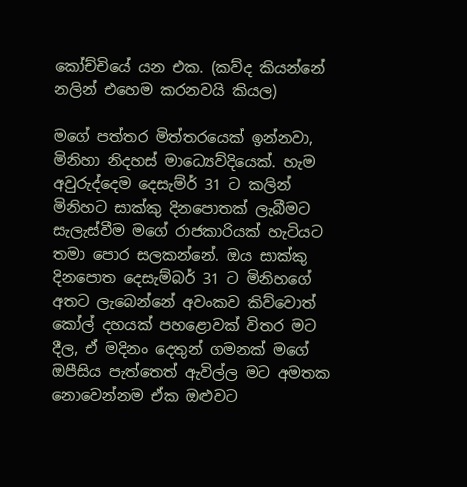කෝච්චියේ යන එක. (කව්ද කියන්නේ නලින් එහෙම කරනවයි කියල)

මගේ පත්තර මිත්තරයෙක් ඉන්නවා, මිනිහා නිදහස් මාධ්‍යෙව්දියෙක්. හැම අවුරුද්දෙම දෙසැම්ර් 31 ට කලින් මිනිහට සාක්කු දිනපොතක් ලැබීමට සැලැස්වීම මගේ රාජකාරියක් හැටියට තමා පොර සලකන්නේ. ඔය සාක්කු දිනපොත දෙසැම්බර් 31 ට මිනිහගේ අතට ලැබෙන්නේ අවංකව කිව්වොත් කෝල් දහයක් පහළොවක් විතර මට දීල, ඒ මදිනං දෙතුන් ගමනක් මගේ ඔපීසිය පැත්තෙත් ඇවිල්ල මට අමතක නොවෙන්නම ඒක ඔළුවට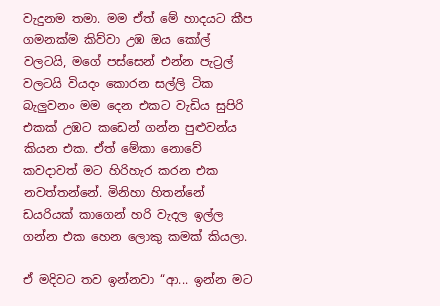වැදුනම තමා. මම ඒත් මේ හාදයට කීප ගමනක්ම කිව්වා උඹ ඔය කෝල් වලටයි, මගේ පස්සෙන් එන්න පැට්‍රල් වලටයි වියදං කොරන සල්ලි ටික බැලුවනං මම දෙන එකට වැඩිය සුපිරි එකක් උඹට කඩෙන් ගන්න පුළුවන්ය කියන එක. ඒත් මේකා නොවේ කවදාවත් මට හිරිහැර කරන එක නවත්තන්නේ. මිනිහා හිතන්නේ ඩයරියක් කාගෙන් හරි වැදල ඉල්ල ගන්න එක හෙන ලොකු කමක් කියලා.

ඒ මදිවට තව ඉන්නවා “ආ... ඉන්න මට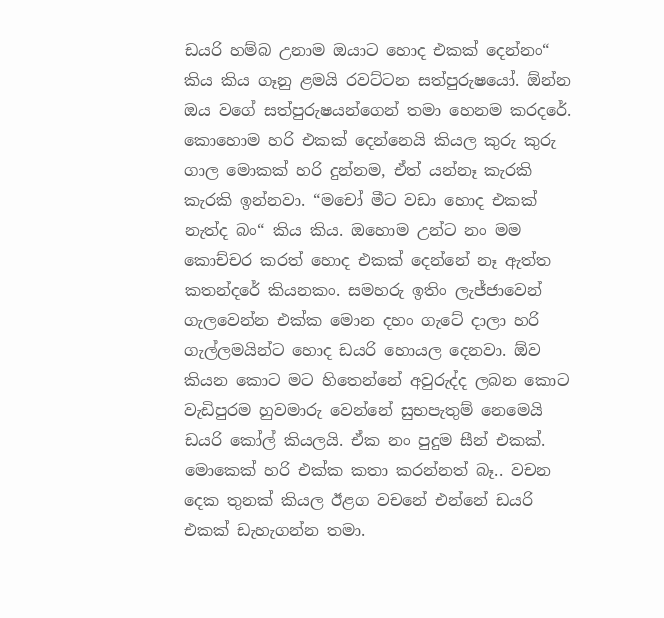ඩයරි හම්බ උනාම ඔයාට හොද එකක් දෙන්නං“ කිය කිය ගෑනු ළමයි රවට්ටන සත්පුරුෂයෝ. ඕන්න ඔය වගේ සත්පුරුෂයන්ගෙන් තමා හෙනම කරදරේ. කොහොම හරි එකක් දෙන්නෙයි කියල කුරු කුරු ගාල මොකක් හරි දුන්නම, ඒත් යන්නෑ කැරකි කැරකි ඉන්නවා. “මචෝ මීට වඩා හොද එකක් නැත්ද බං“ කිය කිය. ඔහොම උන්ට නං මම කොච්චර කරත් හොද එකක් දෙන්නේ නෑ ඇත්ත කතන්දරේ කියනකං. සමහරු ඉතිං ලැජ්ජාවෙන් ගැලවෙන්න එක්ක මොන දහං ගැටේ දාලා හරි ගැල්ලමයින්ට හොද ඩයරි හොයල දෙනවා. ඕව කියන කොට මට හිතෙන්නේ අවුරුද්ද ලබන කොට වැඩිපුරම හුවමාරු වෙන්නේ සුභපැතුම් නෙමෙයි ඩයරි කෝල් කියලයි. ඒක නං පුදුම සීන් එකක්. මොකෙක් හරි එක්ක කතා කරන්නත් බෑ.. වචන දෙක තුනක් කියල ඊළග වචනේ එන්නේ ඩයරි එකක් ඩැහැගන්න තමා.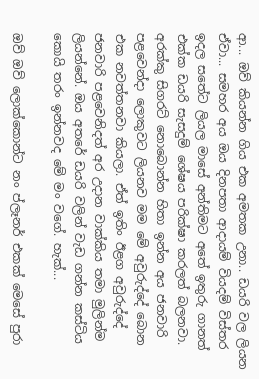ආ... ඔව් කියන්න ගිය එක අමතක උනා.. ඩයරි වල ලියන ඒවා... සමහර අය ඔය දිනපතා ආදායම් වියදම් විස්තර ඉදල සතේට ලියල මාසේ අන්තිමට අතේ ඉතුරු ගානත් එක්ක ඩයරි සැසදුම් ශේෂය පරික්ෂා කරලත් බලනවා. අරක්කු සිගරට් නොබොන්න හිතා ඉන්න අය ජනවාරි පළවෙන්දා ලොකුවට ලියනව මම මේ අවුරුද්දේ බොන එක නවත්තනවා කියලා. ඒත් ඉතිං ඊළග අවුරුද්දේ ජනවාරි පළවෙනිදත් අර උදාන වාක්කිය තමා මුලින්ම ලියන්නේ. ඔය අතරේ ඩයරි වලින් වැඩ ගන්න කස්ටිය කොයි තරං ඉන්නවද මේ මං වගේ. හැක්...

ඔව් ඔව් ලොක්කොන්ට නං ප්ලෑනර් එකක් මෙසේ පුරා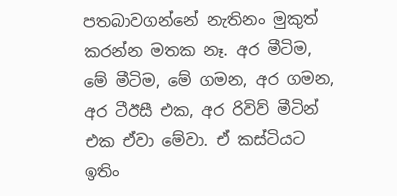පතබාවගන්නේ නැතිනං මුකුත් කරන්න මතක නෑ. අර මීටිම, මේ මීටිම, මේ ගමන, අර ගමන, අර ටීඊසී එක, අර රිවිව් මීටින් එක ඒවා මේවා. ඒ කස්ටියට ඉතිං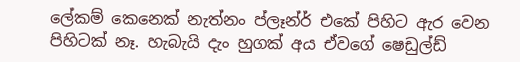ලේකම් කෙනෙක් නැත්නං ප්ලෑන්ර් එකේ පිහිට ඇර වෙන පිහිටක් නෑ. හැබැයි දැං හුගක් අය ඒවගේ ෂෙඩුල්ඩ්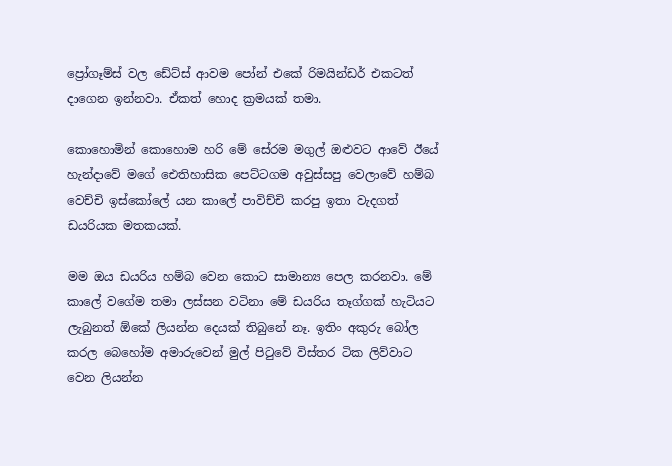ප්‍රෝගෑම්ස් වල ඩේට්ස් ආවම පෝන් එකේ රිමයින්ඩර් එකටත් දාගෙන ඉන්නවා. ඒකත් හොද ක්‍රමයක් තමා.

කොහොමින් කොහොම හරි මේ සේරම මගුල් ඔළුවට ආවේ ඊයේ හැන්දාවේ මගේ ඓතිහාසික පෙට්ටගම අවුස්සපු වෙලාවේ හම්බ වෙච්චි ඉස්කෝලේ යන කාලේ පාවිච්චි කරපු ඉතා වැදගත් ඩයරියක මතකයක්.

මම ඔය ඩයරිය හම්බ වෙන කොට සාමාන්‍ය පෙල කරනවා. මේ කාලේ වගේම තමා ලස්සන වටිනා මේ ඩයරිය තෑග්ගක් හැටියට ලැබුනත් ඕකේ ලියන්න දෙයක් තිබුනේ නෑ. ඉතිං අකුරු බෝල කරල බෙහෝම අමාරුවෙන් මුල් පිටුවේ විස්තර ටික ලිව්වාට වෙන ලියන්න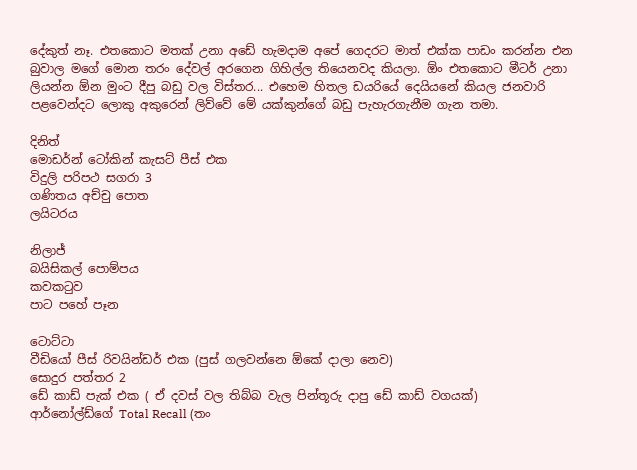දේකුත් නෑ. එතකොට මතක් උනා අඩේ හැමදාම අපේ ගෙදරට මාත් එක්ක පාඩං කරන්න එන බුවාල මගේ මොන තරං දේවල් අරගෙන ගිහිල්ල තියෙනවද කියලා. ඕං එතකොට මීටර් උනා ලියන්න ඕන මුංට දීපු බඩු වල විස්තර... එහෙම හිතල ඩයරියේ දෙයියනේ කියල ජනවාරි පළවෙන්දට ලොකු අකුරෙන් ලිව්වේ මේ යක්කුන්ගේ බඩු පැහැරගැනීම ගැන තමා.

දිනිත්
මොඩර්න් ටෝකින් කැසට් පීස් එක
විදුලි පරිපථ සගරා 3
ගණිතය අච්චු පොත
ලයිටරය

නිලාජ්
බයිසිකල් පොම්පය
කවකටුව
පාට පහේ පෑන

ටොට්ටා
වීඩියෝ පීස් රිවයින්ඩර් එක (පුස් ගලවන්නෙ ඕකේ දාලා නෙව)
සොදුර පත්තර 2
ඩේ කාඩ් පැක් එක ( ඒ දවස් වල තිබ්බ වැල පින්තූරු දාපු ඩේ කාඩ් වගයක්)
ආර්නෝල්ඩ්ගේ Total Recall (තං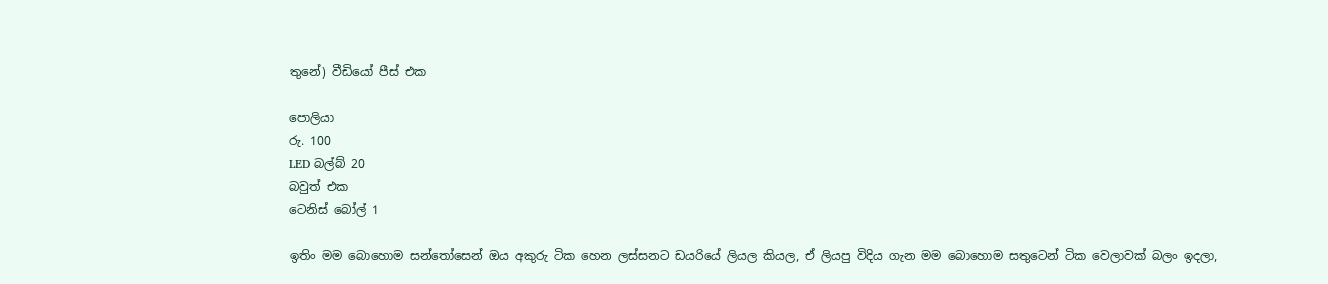තුනේ) වීඩියෝ පීස් එක

පොලියා
රු. 100
LED බල්බ් 20
බවුත් එක
ටෙනිස් බෝල් 1

ඉතිං මම බොහොම සන්තෝසෙන් ඔය අකුරු ටික හෙන ලස්සනට ඩයරියේ ලියල කියල, ඒ ලියපු විදිය ගැන මම බොහොම සතුටෙන් ටික වෙලාවක් බලං ඉදලා,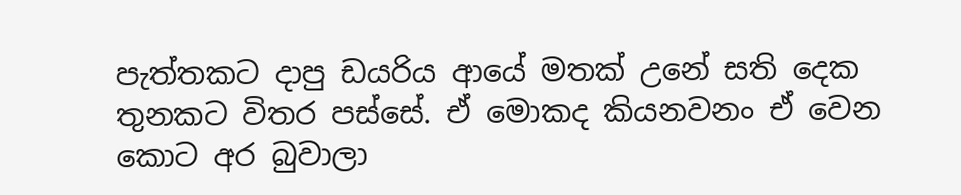පැත්තකට දාපු ඩයරිය ආයේ මතක් උනේ සති දෙක තුනකට විතර පස්සේ. ඒ මොකද කියනවනං ඒ වෙන කොට අර බුවාලා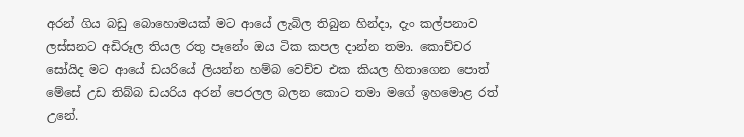අරන් ගිය බඩු බොහොමයක් මට ආයේ ලැබිල තිබුන හින්දා, දැං කල්පනාව ලස්සනට අඩිරූල තියල රතු පෑනේං ඔය ටික කපල දාන්න තමා. කොච්චර සෝයිද මට ආයේ ඩයරියේ ලියන්න හම්බ වෙච්ච එක කියල හිතාගෙන පොත් මේසේ උඩ තිබ්බ ඩයරිය අරන් පෙරලල බලන කොට තමා මගේ ඉහමොළ රත් උනේ.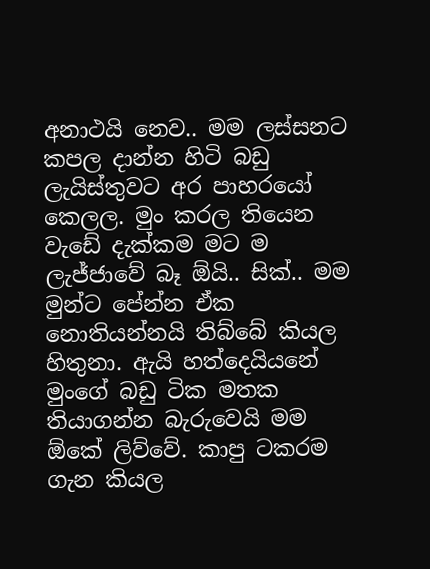අනාථයි නෙව.. මම ලස්සනට කපල දාන්න හිටි බඩු ලැයිස්තුවට අර පාහරයෝ කෙලල. මුං කරල තියෙන වැඩේ දැක්කම මට ම ලැජ්ජාවේ බෑ ඕයි.. සික්.. මම මුන්ට පේන්න ඒක නොතියන්නයි තිබ්බේ කියල හිතුනා. ඇයි හත්දෙයියනේ මුංගේ බඩු ටික මතක තියාගන්න බැරුවෙයි මම ඕකේ ලිව්වේ. කාපු ටකරම ගැන කියල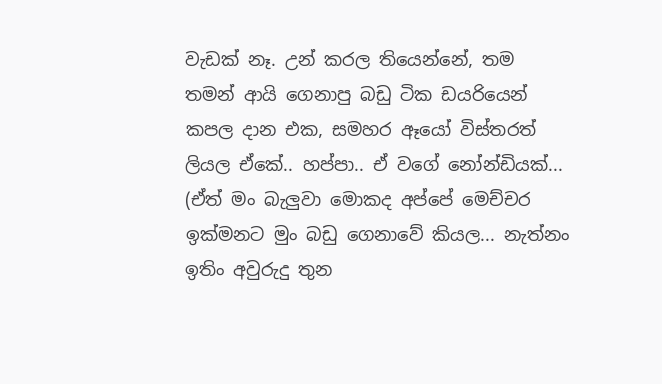වැඩක් නෑ. උන් කරල තියෙන්නේ, තම තමන් ආයි ගෙනාපු බඩු ටික ඩයරියෙන් කපල දාන එක, සමහර ඈයෝ විස්තරත් ලියල ඒකේ.. හප්පා.. ඒ වගේ නෝන්ඩියක්... (ඒත් මං බැලුවා මොකද අප්පේ මෙච්චර ඉක්මනට මුං බඩු ගෙනාවේ කියල... නැත්නං ඉතිං අවුරුදු තුන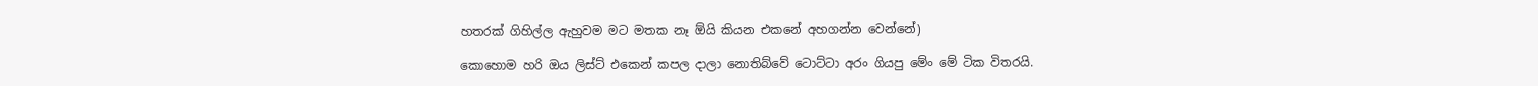හතරක් ගිහිල්ල ඇහුවම මට මතක නෑ ඕයි කියන එකනේ අහගන්න වෙන්නේ)

කොහොම හරි ඔය ලිස්ට් එකෙන් කපල දාලා නොතිබ්වේ ටොට්ටා අරං ගියපු මේං මේ ටික විතරයි.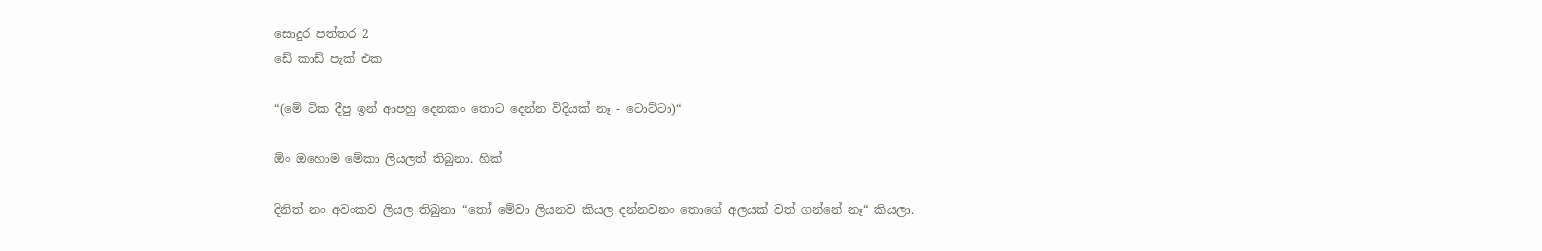සොදුර පත්තර 2
ඩේ කාඩ් පැක් එක

“(මේ ටික දීපු ඉන් ආපහු දෙනකං තොට දෙන්න විදියක් නෑ - ටොට්ටා)“

ඕං ඔහොම මේකා ලියලත් තිබුනා. හික්

දිනිත් නං අවංකව ලියල තිබුනා “තෝ මේවා ලියනව කියල දන්නවනං තොගේ අලයක් වත් ගන්නේ නෑ“ කියලා.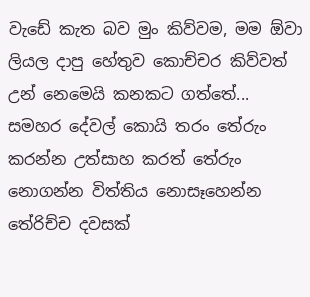වැඩේ කැත බව මුං කිව්වම, මම ඕවා ලියල දාපු හේතුව කොච්චර කිව්වත් උන් නෙමෙයි කනකට ගත්තේ... සමහර දේවල් කොයි තරං තේරුං කරන්න උත්සාහ කරත් තේරුං නොගන්න විත්තිය නොසෑහෙන්න තේරිච්ච දවසක්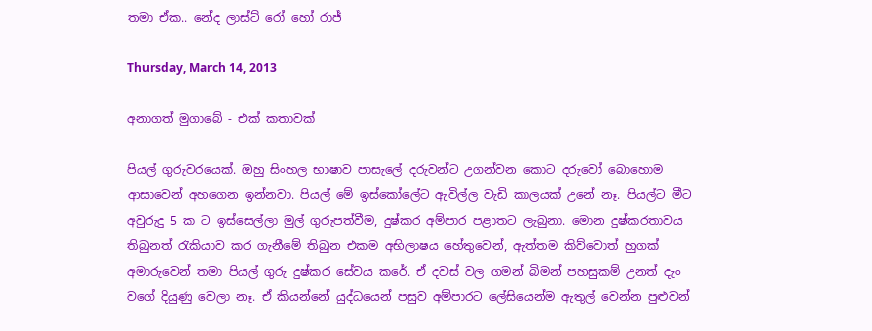තමා ඒක.. නේද ලාස්ට් රෝ හෝ රාජ්

Thursday, March 14, 2013

අනාගත් මුගාබේ - එක් කතාවක්

පියල් ගුරුවරයෙක්. ඔහු සිංහල භාෂාව පාසැලේ දරුවන්ට උගන්වන කොට දරුවෝ බොහොම ආසාවෙන් අහගෙන ඉන්නවා. පියල් මේ ඉස්කෝලේට ඇවිල්ල වැඩි කාලයක් උනේ නෑ. පියල්ට මීට අවුරුදු 5 ක ට ඉස්සෙල්ලා මුල් ගුරුපත්වීම, දුෂ්කර අම්පාර පළාතට ලැබුනා. මොන දුෂ්කරතාවය තිබුනත් රැකියාව කර ගැනීමේ තිබුන එකම අභිලාෂය හේතුවෙන්, ඇත්තම කිව්වොත් හුගක් අමාරුවෙන් තමා පියල් ගුරු දුෂ්කර සේවය කරේ. ඒ දවස් වල ගමන් බිමන් පහසුකම් උනත් දැං වගේ දියුණු වෙලා නෑ. ඒ කියන්නේ යුද්ධයෙන් පසුව අම්පාරට ලේසියෙන්ම ඇතුල් වෙන්න පුළුවන්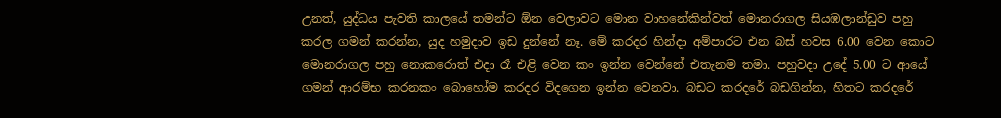උනත්, යුද්ධය පැවති කාලයේ තමන්ට ඕන වෙලාවට මොන වාහනේකින්වත් මොනරාගල සියඹලාන්ඩුව පහු කරල ගමන් කරන්න, යුද හමුදාව ඉඩ දුන්නේ නෑ. මේ කරදර හින්දා අම්පාරට එන බස් හවස 6.00 වෙන කොට මොනරාගල පහු නොකරොත් එදා රෑ එළි වෙන කං ඉන්න වෙන්නේ එතැනම තමා. පහුවදා උදේ 5.00 ට ආයේ ගමන් ආරම්භ කරනකං බොහෝම කරදර විදගෙන ඉන්න වෙනවා. බඩට කරදරේ බඩගින්න, හිතට කරදරේ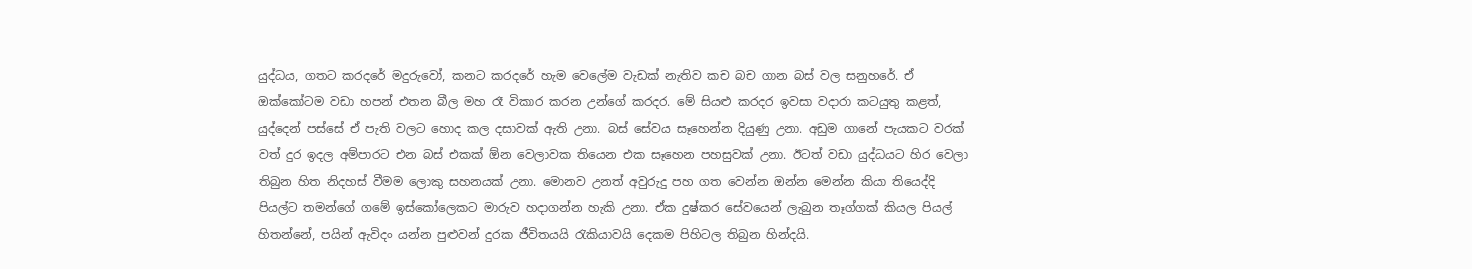යුද්ධය, ගතට කරදරේ මදුරුවෝ, කනට කරදරේ හැම වෙලේම වැඩක් නැතිව කච බච ගාන බස් වල සනුහරේ. ඒ ඔක්කෝටම වඩා හපන් එතන බීල මහ රෑ විකාර කරන උන්ගේ කරදර. මේ සියළු කරදර ඉවසා වදාරා කටයුතු කළත්, යුද්දෙන් පස්සේ ඒ පැති වලට හොද කල දසාවක් ඇති උනා. බස් සේවය සෑහෙන්න දියුණු උනා. අඩුම ගානේ පැයකට වරක් වත් දුර ඉදල අම්පාරට එන බස් එකක් ඕන වෙලාවක තියෙන එක සෑහෙන පහසුවක් උනා. ඊටත් වඩා යුද්ධයට හිර වෙලා තිබුන හිත නිදහස් වීමම ලොකු සහනයක් උනා. මොනව උනත් අවුරුදු පහ ගත වෙන්න ඔන්න මෙන්න කියා තියෙද්දි පියල්ට තමන්ගේ ගමේ ඉස්කෝලෙකට මාරුව හදාගන්න හැකි උනා. ඒක දුෂ්කර සේවයෙන් ලැබුන තෑග්ගක් කියල පියල් හිතන්නේ, පයින් ඇවිදං යන්න පුළුවන් දුරක ජීවිතයයි රැකියාවයි දෙකම පිහිටල තිබුන හින්දයි.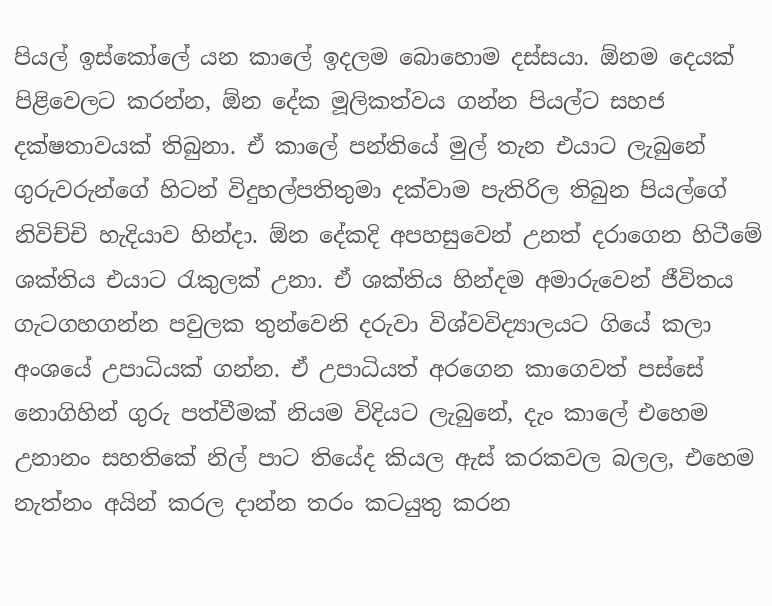පියල් ඉස්කෝලේ යන කාලේ ඉදලම බොහොම දස්සයා. ඕනම දෙයක් පිළිවෙලට කරන්න, ඕන දේක මූලිකත්වය ගන්න පියල්ට සහජ දක්ෂතාවයක් තිබුනා. ඒ කාලේ පන්තියේ මුල් තැන එයාට ලැබුනේ ගුරුවරුන්ගේ හිටන් විදුහල්පතිතුමා දක්වාම පැතිරිල තිබුන පියල්ගේ නිවිච්චි හැදියාව හින්දා. ඕන දේකදි අපහසුවෙන් උනත් දරාගෙන හිටීමේ ශක්තිය එයාට රැකුලක් උනා. ඒ ශක්තිය හින්දම අමාරුවෙන් ජීවිතය ගැටගහගන්න පවුලක තුන්වෙනි දරුවා විශ්වවිද්‍යාලයට ගියේ කලා අංශයේ උපාධියක් ගන්න. ඒ උපාධියත් අරගෙන කාගෙවත් පස්සේ නොගිහින් ගුරු පත්වීමක් නියම විදියට ලැබුනේ, දැං කාලේ එහෙම උනානං සහතිකේ නිල් පාට තියේද කියල ඇස් කරකවල බලල, එහෙම නැත්නං අයින් කරල දාන්න තරං කටයුතු කරන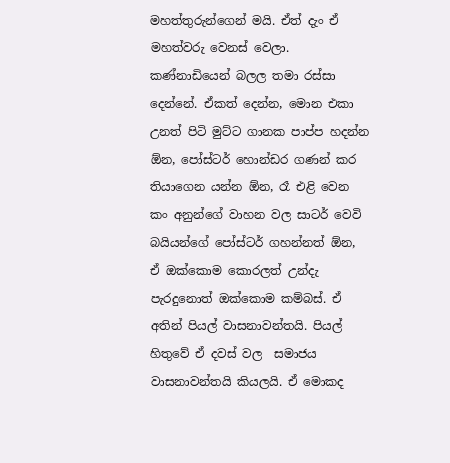මහත්තුරුන්ගෙන් මයි. ඒත් දැං ඒ මහත්වරු වෙනස් වෙලා. කණ්නාඩියෙන් බලල තමා රස්සා දෙන්නේ. ඒකත් දෙන්න, මොන එකා උනත් පිටි මුට්ට ගානක පාප්ප හදන්න ඕන, පෝස්ටර් හොන්ඩර ගණන් කර තියාගෙන යන්න ඕන, රෑ එළි වෙන කං අනුන්ගේ වාහන වල සාටර් වෙවි බයියන්ගේ පෝස්ටර් ගහන්නත් ඕන, ඒ ඔක්කොම කොරලත් උන්දැ පැරදුනොත් ඔක්කොම කම්බස්. ඒ අතින් පියල් වාසනාවන්තයි. පියල් හිතුවේ ඒ දවස් වල  සමාජය වාසනාවන්තයි කියලයි. ඒ මොකද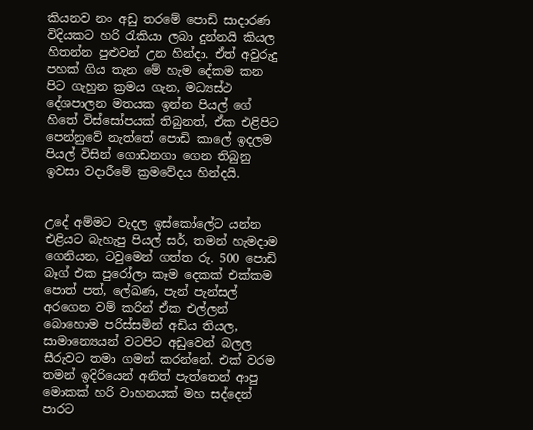කියනව නං අඩු තරමේ පොඩි සාදාරණ විදියකට හරි රැකියා ලබා දුන්නයි කියල හිතන්න පුළුවන් උන හින්දා. ඒත් අවුරුදු පහක් ගිය තැන මේ හැම දේකම කන පිට ගැහුන ක්‍රමය ගැන, මධ්‍යස්ථ දේශපාලන මතයක ඉන්න පියල් ගේ හිතේ විස්සෝපයක් තිබුනත්, ඒක එළිපිට පෙන්නුවේ නැත්තේ පොඩි කාලේ ඉදලම පියල් විසින් ගොඩනගා ගෙන තිබුනු ඉවසා වදාරීමේ ක්‍රමවේදය හින්දයි.


උදේ අම්මට වැදල ඉස්කෝලේට යන්න එළියට බැහැපු පියල් සර්, තමන් හැමදාම ගෙනියන, ටවුමෙන් ගත්ත රු. 500 පොඩි බෑග් එක පුරෝලා කෑම දෙකක් එක්කම පොත් පත්, ලේඛණ, පැන් පැන්සල් අරගෙන වම් කරින් ඒක එල්ලන් බොහොම පරිස්සමින් අඩිය තියල, සාමාන්‍යෙයන් වටපිට අඩුවෙන් බලල සීරුවට තමා ගමන් කරන්නේ. එක් වරම තමන් ඉදිරියෙන් අනිත් පැත්තෙන් ආපු මොකක් හරි වාහනයක් මහ සද්දෙන් පාරට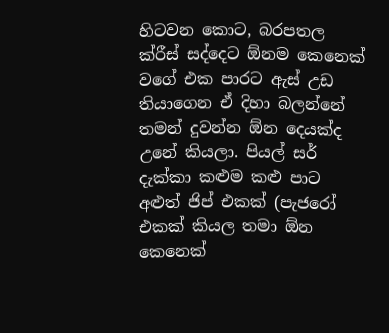හිටවන කොට, බරපතල ක්රීස් සද්දෙට ඕනම කෙනෙක් වගේ එක පාරට ඇස් උඩ තියාගෙන ඒ දිහා බලන්නේ තමන් දුවන්න ඕන දෙයක්ද උනේ කියලා. පියල් සර් දැක්කා කළුම කළු පාට අළුත් ජිප් එකක් (පැජරෝ එකක් කියල තමා ඕන කෙනෙක්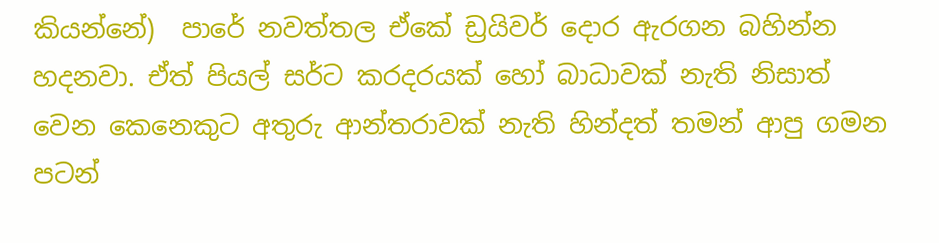කියන්නේ)  පාරේ නවත්තල ඒකේ ඩ්‍රයිවර් දොර ඇරගන බහින්න හදනවා. ඒත් පියල් සර්ට කරදරයක් හෝ බාධාවක් නැති නිසාත් වෙන කෙනෙකුට අතුරු ආන්තරාවක් නැති හින්දත් තමන් ආපු ගමන පටන්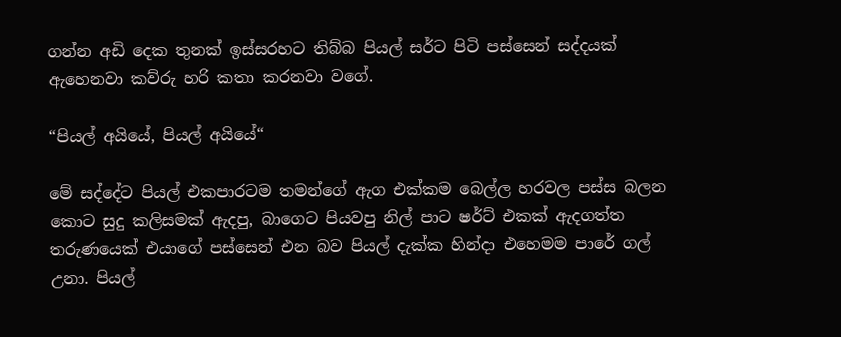ගන්න අඩි දෙක තුනක් ඉස්සරහට තිබ්බ පියල් සර්ට පිටි පස්සෙන් සද්දයක් ඇහෙනවා කව්රු හරි කතා කරනවා වගේ.

“පියල් අයියේ, පියල් අයියේ“

මේ සද්දේට පියල් එකපාරටම තමන්ගේ ඇග එක්කම බෙල්ල හරවල පස්ස බලන කොට සුදු කලිසමක් ඇදපු, බාගෙට පියවපු නිල් පාට ෂර්ට් එකක් ඇදගත්ත තරුණයෙක් එයාගේ පස්සෙන් එන බව පියල් දැක්ක හින්දා එහෙමම පාරේ ගල් උනා. පියල්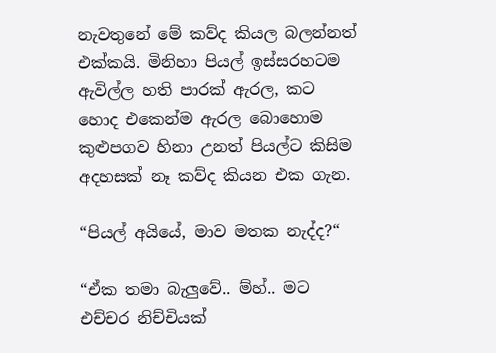නැවතුනේ මේ කව්ද කියල බලන්නත් එක්කයි. මිනිහා පියල් ඉස්සරහටම ඇවිල්ල හති පාරක් ඇරල, කට හොද එකෙන්ම ඇරල බොහොම කුළුපගව හිනා උනත් පියල්ට කිසිම අදහසක් නෑ කව්ද කියන එක ගැන.

“පියල් අයියේ, මාව මතක නැද්ද?“

“ඒක තමා බැලුවේ.. ම්හ්.. මට එච්චර නිච්චියක්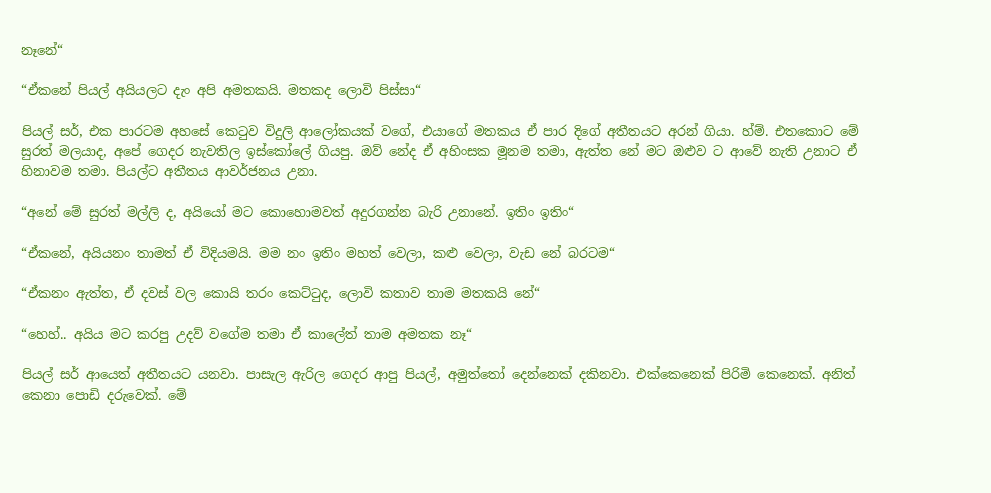නෑනේ“

“ඒකනේ පියල් අයියලට දැං අපි අමතකයි. මතකද ලොවි පිස්සා“

පියල් සර්, එක පාරටම අහසේ කෙටුව විදුලි ආලෝකයක් වගේ, එයාගේ මතකය ඒ පාර දිගේ අතීතයට අරන් ගියා. හ්ම්. එතකොට මේ සුරත් මලයාද, අපේ ගෙදර නැවතිල ඉස්කෝලේ ගියපු. ඔව් නේද ඒ අහිංසක මූනම තමා, ඇත්ත නේ මට ඔළුව ට ආවේ නැති උනාට ඒ හිනාවම තමා. පියල්ට අතීතය ආවර්ජනය උනා.

“අනේ මේ සුරත් මල්ලි ද, අයියෝ මට කොහොමවත් අදුරගන්න බැරි උනානේ. ඉතිං ඉතිං“

“ඒකනේ, අයියනං තාමත් ඒ විදියමයි. මම නං ඉතිං මහත් වෙලා, කළු වෙලා, වැඩ නේ බරටම“

“ඒකනං ඇත්ත, ඒ දවස් වල කොයි තරං කෙට්ටුද, ලොවි කතාව තාම මතකයි නේ“

“හෙහ්.. අයිය මට කරපු උදව් වගේම තමා ඒ කාලේත් තාම අමතක නෑ“

පියල් සර් ආයෙත් අතීතයට යනවා. පාසැල ඇරිල ගෙදර ආපු පියල්, අමුත්තෝ දෙන්නෙක් දකිනවා. එක්කෙනෙක් පිරිමි කෙනෙක්. අනිත් කෙනා පොඩි දරුවෙක්. මේ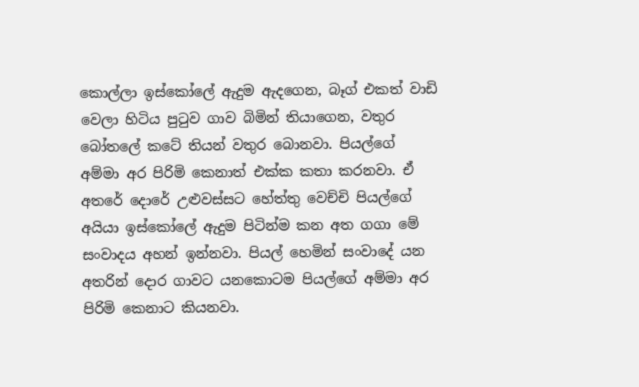කොල්ලා ඉස්කෝලේ ඇදුම ඇදගෙන, බෑග් එකත් වාඩි වෙලා හිටිය පුටුව ගාව බිමින් තියාගෙන, වතුර බෝතලේ කටේ තියන් වතුර බොනවා. පියල්ගේ අම්මා අර පිරිමි කෙනාත් එක්ක කතා කරනවා. ඒ අතරේ දොරේ උළුවස්සට හේත්තු වෙච්චි පියල්ගේ අයියා ඉස්කෝලේ ඇදුම පිටින්ම කන අත ගගා මේ සංවාදය අහන් ඉන්නවා. පියල් හෙමින් සංවාදේ යන අතරින් දොර ගාවට යනකොටම පියල්ගේ අම්මා අර පිරිමි කෙනාට කියනවා.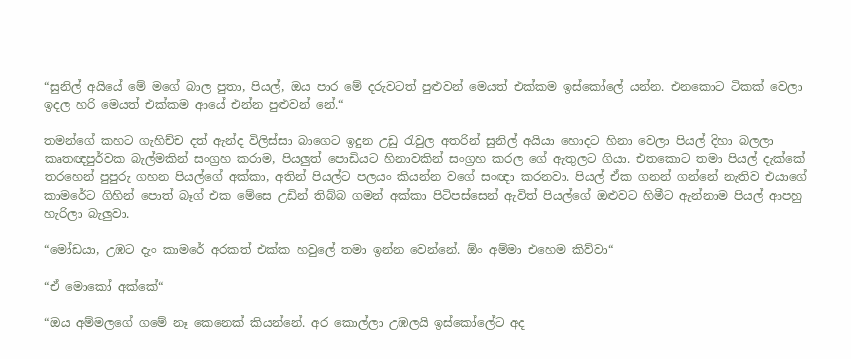“සුනිල් අයියේ මේ මගේ බාල පුතා, පියල්, ඔය පාර මේ දරුවටත් පුළුවන් මෙයත් එක්කම ඉස්කෝලේ යන්න. එනකොට ටිකක් වෙලා ඉදල හරි මෙයත් එක්කම ආයේ එන්න පුළුවන් නේ.“

තමන්ගේ කහට ගැහිච්ච දත් ඇන්ද විලිස්සා බාගෙට ඉදුන උඩු රැවුල අතරින් සුනිල් අයියා හොදට හිනා වෙලා පියල් දිහා බලලා කෘතඥපුර්වක බැල්මකින් සංග්‍රහ කරාම, පියලුත් පොඩියට හිනාවකින් සංග්‍රහ කරල ගේ ඇතුලට ගියා. එතකොට තමා පියල් දැක්කේ තරහෙන් පුපුරු ගහන පියල්ගේ අක්කා, අතින් පියල්ට පලයං කියන්න වගේ සංඥා කරනවා. පියල් ඒක ගනන් ගන්නේ නැතිව එයාගේ කාමරේට ගිහින් පොත් බෑග් එක මේසෙ උඩින් තිබ්බ ගමන් අක්කා පිටිපස්සෙන් ඇවිත් පියල්ගේ ඔළුවට හිමීට ඇන්නාම පියල් ආපහු හැරිලා බැලුවා.

“මෝඩයා, උඹට දැං කාමරේ අරකත් එක්ක හවුලේ තමා ඉන්න වෙන්නේ. ඕං අම්මා එහෙම කිව්වා“

“ඒ මොකෝ අක්කේ“

“ඔය අම්මලගේ ගමේ නෑ කෙනෙක් කියන්නේ. අර කොල්ලා උඹලයි ඉස්කෝලේට අද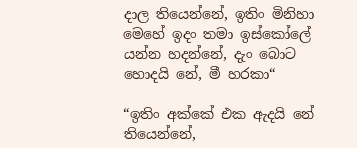දාල තියෙන්නේ, ඉතිං මිනිහා මෙහේ ඉදං තමා ඉස්කෝලේ යන්න හදන්නේ, දැං බොට හොදයි නේ, මී හරකා“

“ඉතිං අක්කේ එක ඇදයි නේ තියෙන්නේ,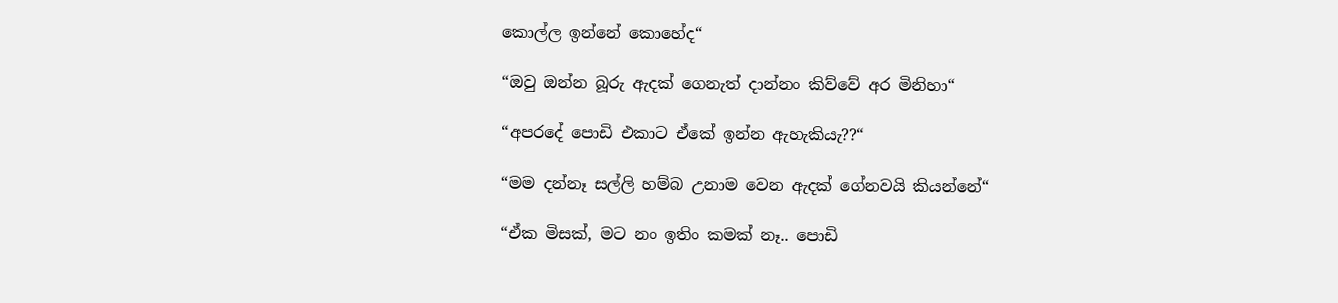කොල්ල ඉන්නේ කොහේද“

“ඔවු ඔන්න බූරු ඇදක් ගෙනැත් දාන්නං කිව්වේ අර මිනිහා“

“අපරදේ පොඩි එකාට ඒකේ ඉන්න ඇහැකියැ??“

“මම දන්නෑ සල්ලි හම්බ උනාම වෙන ඇදක් ගේනවයි කියන්නේ“

“ඒක මිසක්, මට නං ඉතිං කමක් නෑ.. පොඩි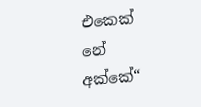එකෙක් නේ අක්කේ“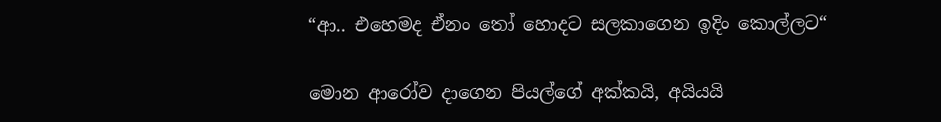“ආ.. එහෙමද ඒනං තෝ හොදට සලකාගෙන ඉදිං කොල්ලට“

මොන ආරෝව දාගෙන පියල්ගේ අක්කයි, අයියයි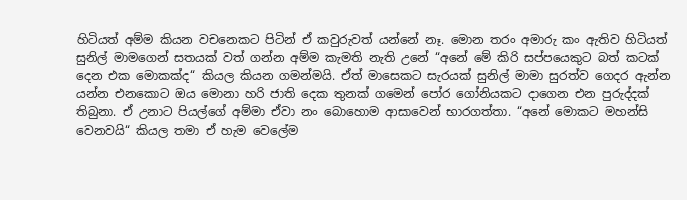හිටියත් අම්ම කියන වචනෙකට පිටින් ඒ කවුරුවත් යන්නේ නෑ. මොන තරං අමාරු කං ඇතිව හිටියත් සුනිල් මාමගෙන් සතයක් වත් ගන්න අම්ම කැමති නැති උනේ “අනේ මේ කිරි සප්පයෙකුට බත් කටක් දෙන එක මොකක්ද“ කියල කියන ගමන්මයි. ඒත් මාසෙකට සැරයක් සුනිල් මාමා සුරත්ව ගෙදර ඇන්න යන්න එනකොට ඔය මොනා හරි ජාති දෙක තුනක් ගමෙන් පෝර ගෝනියකට දාගෙන එන පුරුද්දක් තිබුනා. ඒ උනාට පියල්ගේ අම්මා ඒවා නං බොහොම ආසාවෙන් භාරගත්තා. “අනේ මොකට මහන්සි වෙනවයි“ කියල තමා ඒ හැම වෙලේම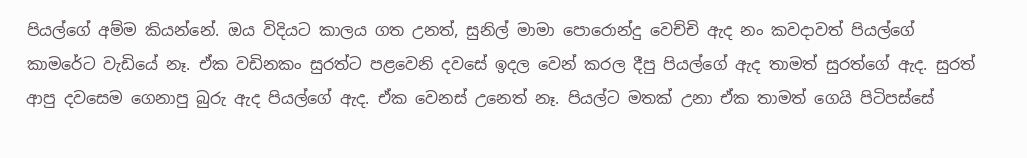පියල්ගේ අම්ම කියන්නේ. ඔය විදියට කාලය ගත උනත්, සුනිල් මාමා පොරොන්දු වෙච්චි ඇද නං කවදාවත් පියල්ගේ කාමරේට වැඩියේ නෑ. ඒක වඩිනකං සුරත්ට පළවෙනි දවසේ ඉදල වෙන් කරල දීපු පියල්ගේ ඇද තාමත් සුරත්ගේ ඇද. සුරත් ආපු දවසෙම ගෙනාපු බුරු ඇද පියල්ගේ ඇද. ඒක වෙනස් උනෙත් නෑ. පියල්ට මතක් උනා ඒක තාමත් ගෙයි පිටිපස්සේ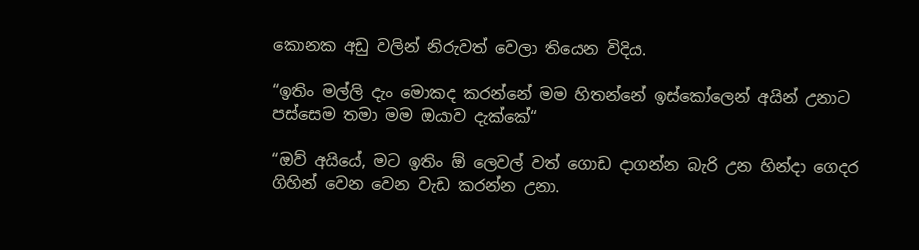කොනක අඩු වලින් නිරුවත් වෙලා තියෙන විදිය.

“ඉතිං මල්ලි දැං මොකද කරන්නේ මම හිතන්නේ ඉස්කෝලෙන් අයින් උනාට පස්සෙම තමා මම ඔයාව දැක්කේ“

“ඔව් අයියේ, මට ඉතිං ඕ ලෙවල් වත් ගොඩ දාගන්න බැරි උන හින්දා ගෙදර ගිහින් වෙන වෙන වැඩ කරන්න උනා.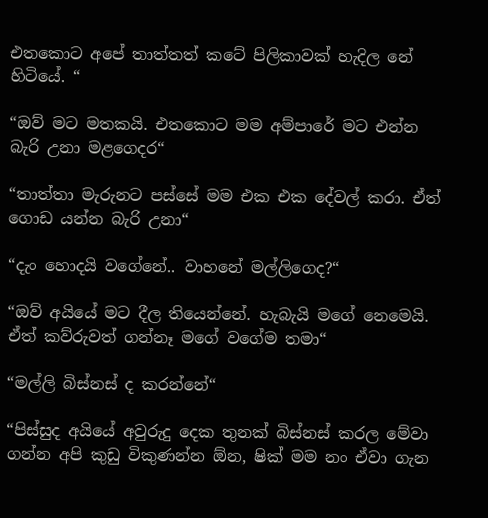එතකොට අපේ තාත්තත් කටේ පිලිකාවක් හැදිල නේ හිටියේ. “

“ඔව් මට මතකයි. එතකොට මම අම්පාරේ මට එන්න බැරි උනා මළගෙදර“

“තාත්තා මැරුනට පස්සේ මම එක එක දේවල් කරා. ඒත් ගොඩ යන්න බැරි උනා“

“දැං හොදයි වගේනේ.. වාහනේ මල්ලිගෙද?“

“ඔව් අයියේ මට දීල තියෙන්නේ. හැබැයි මගේ නෙමෙයි. ඒත් කව්රුවත් ගන්නෑ මගේ වගේම තමා“

“මල්ලි බිස්නස් ද කරන්නේ“

“පිස්සුද අයියේ අවුරුදු දෙක තුනක් බිස්නස් කරල මේවා ගන්න අපි කුඩු විකුණන්න ඕන, ෂික් මම නං ඒවා ගැන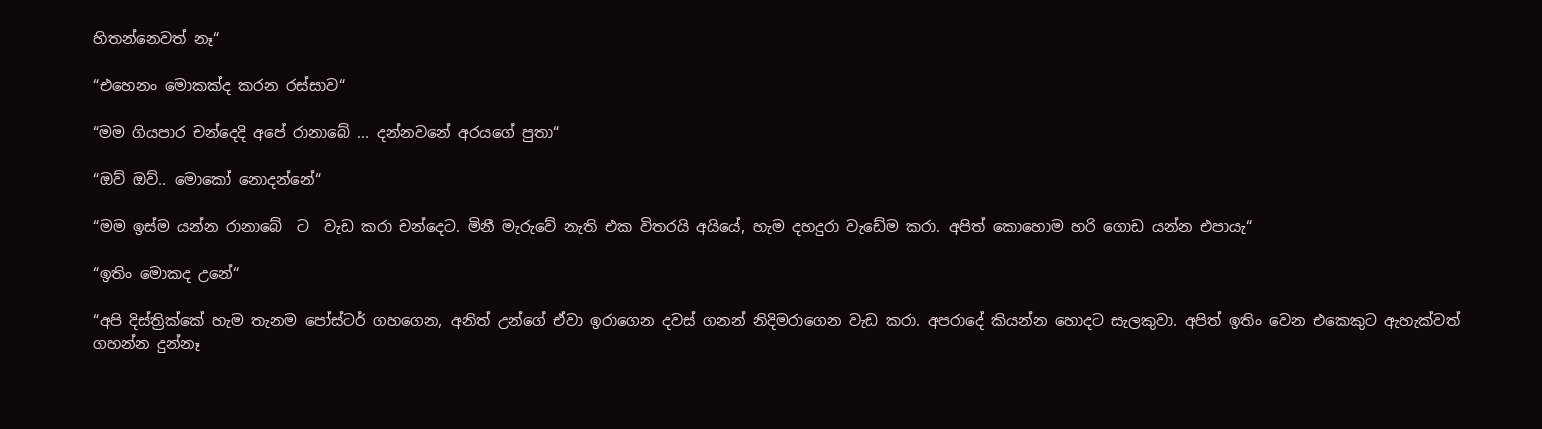හිතන්නෙවත් නෑ“

“එහෙනං මොකක්ද කරන රස්සාව“

“මම ගියපාර චන්දෙදි අපේ රානාබේ ... දන්නවනේ අරයගේ පුතා“

“ඔව් ඔව්.. මොකෝ නොදන්නේ“

“මම ඉස්ම යන්න රානාබේ  ට  වැඩ කරා චන්දෙට. මිනී මැරුවේ නැති එක විතරයි අයියේ, හැම දහදුරා වැඩේම කරා. අපිත් කොහොම හරි ගොඩ යන්න එපායැ“

“ඉතිං මොකද උනේ“

“අපි දිස්ත්‍රික්කේ හැම තැනම පෝස්ටර් ගහගෙන, අනිත් උන්ගේ ඒවා ඉරාගෙන දවස් ගනන් නිදිමරාගෙන වැඩ කරා. අපරාදේ කියන්න හොදට සැලකුවා. අපිත් ඉතිං වෙන එකෙකුට ඇහැක්වත් ගහන්න දුන්නෑ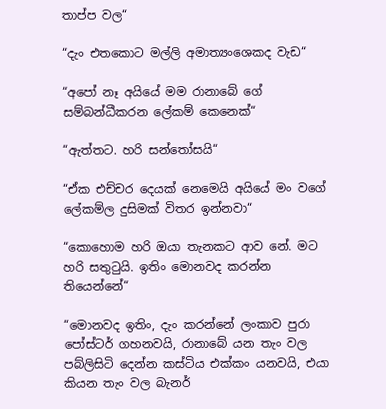තාප්ප වල“

“දැං එතකොට මල්ලි අමාත්‍යංශෙකද වැඩ“

“අපෝ නෑ අයියේ මම රානාබේ ගේ සම්බන්ධීකරන ලේකම් කෙනෙක්“

“ඇත්තට. හරි සන්තෝසයි“

“ඒක එච්චර දෙයක් නෙමෙයි අයියේ මං වගේ ලේකම්ල දුසිමක් විතර ඉන්නවා“

“කොහොම හරි ඔයා තැනකට ආව නේ. මට හරි සතුටුයි. ඉතිං මොනවද කරන්න තියෙන්නේ“

“මොනවද ඉතිං, දැං කරන්නේ ලංකාව පුරා පෝස්ටර් ගහනවයි, රානාබේ යන තැං වල පබ්ලිසිටි දෙන්න කස්ටිය එක්කං යනවයි, එයා කියන තැං වල බැනර්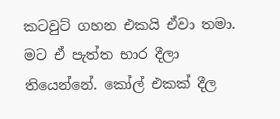කටවුට් ගහන එකයි ඒවා තමා. මට ඒ පැත්ත භාර දීලා තියෙන්නේ. කෝල් එකක් දීල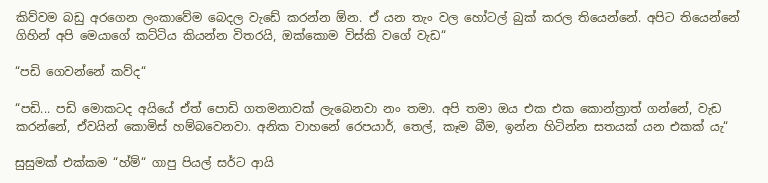කිව්වම බඩු අරගෙන ලංකාවේම බෙදල වැඩේ කරන්න ඕන. ඒ යන තැං වල හෝටල් බුක් කරල තියෙන්නේ. අපිට තියෙන්නේ ගිහින් අපි මෙයාගේ කට්ටිය කියන්න විතරයි, ඔක්කොම විස්කි වගේ වැඩ“

“පඩි ගෙවන්නේ කව්ද“

“පඩි... පඩි මොකටද අයියේ ඒත් පොඩි ගතමනාවක් ලැබෙනවා නං තමා. අපි තමා ඔය එක එක කොන්ත්‍රාත් ගන්නේ, වැඩ කරන්නේ, ඒවයින් කොමිස් හම්බවෙනවා. අනික වාහනේ රෙපයාර්, තෙල්, කෑම බීම, ඉන්න හිටින්න සතයක් යන එකක් යැ“

සුසුමක් එක්කම “හ්ම්“ ගාපු පියල් සර්ට ආයි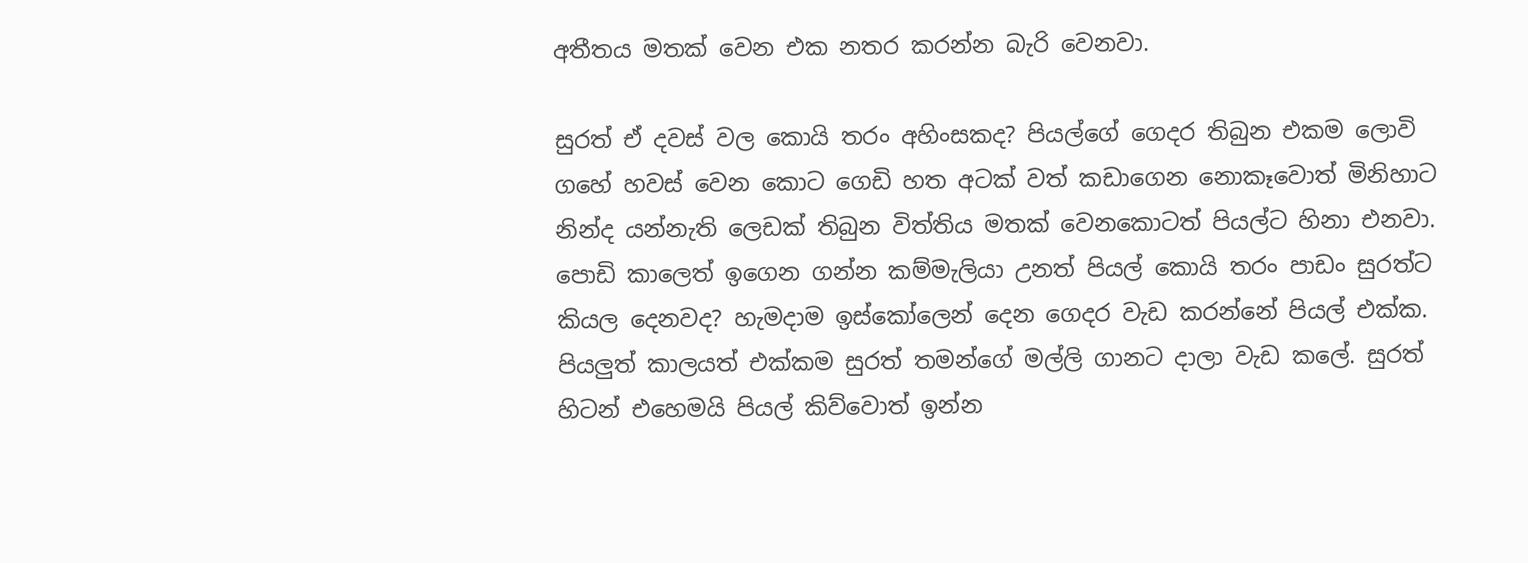අතීතය මතක් වෙන එක නතර කරන්න බැරි වෙනවා.

සුරත් ඒ දවස් වල කොයි තරං අහිංසකද? පියල්ගේ ගෙදර තිබුන එකම ලොවි ගහේ හවස් වෙන කොට ගෙඩි හත අටක් වත් කඩාගෙන නොකෑවොත් මිනිහාට නින්ද යන්නැති ලෙඩක් තිබුන විත්තිය මතක් වෙනකොටත් පියල්ට හිනා එනවා. පොඩි කාලෙත් ඉගෙන ගන්න කම්මැලියා උනත් පියල් කොයි තරං පාඩං සුරත්ට කියල දෙනවද? හැමදාම ඉස්කෝලෙන් දෙන ගෙදර වැඩ කරන්නේ පියල් එක්ක. පියලුත් කාලයත් එක්කම සුරත් තමන්ගේ මල්ලි ගානට දාලා වැඩ කලේ. සුරත් හිටන් එහෙමයි පියල් කිව්වොත් ඉන්න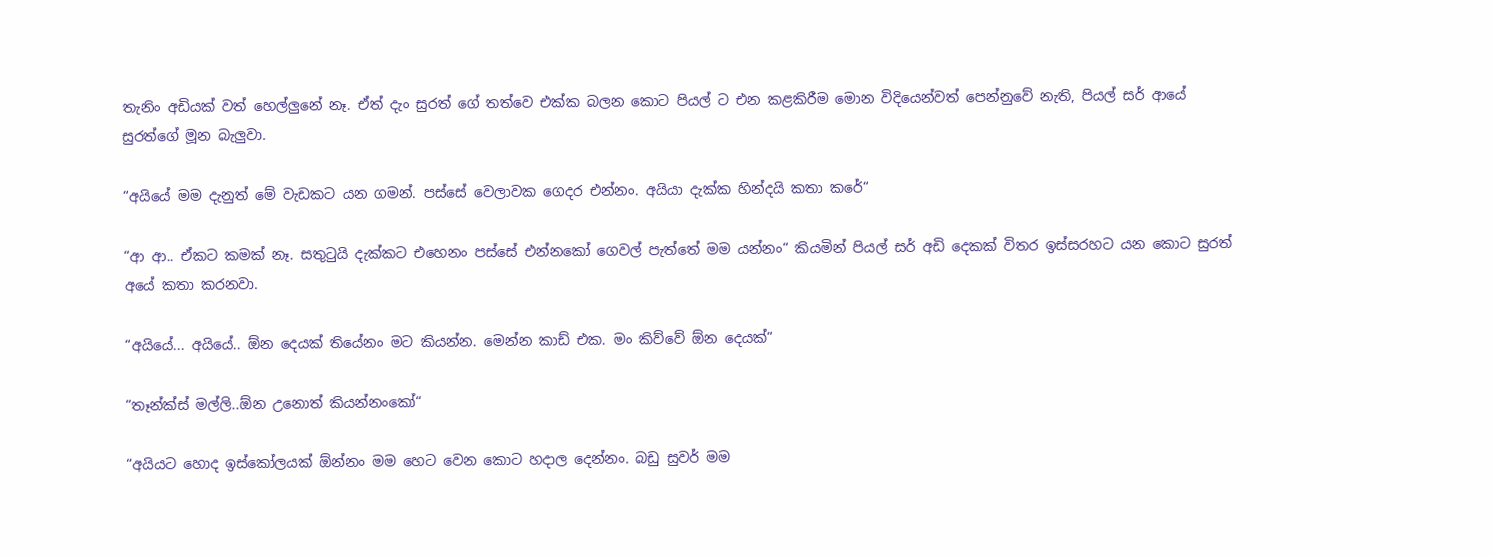තැනිං අඩියක් වත් හෙල්ලුනේ නෑ. ඒත් දැං සුරත් ගේ තත්වෙ එක්ක බලන කොට පියල් ට එන කළකිරීම මොන විදියෙන්වත් පෙන්නුවේ නැති, පියල් සර් ආයේ සුරත්ගේ මූන බැලුවා.

“අයියේ මම දැනුත් මේ වැඩකට යන ගමන්. පස්සේ වෙලාවක ගෙදර එන්නං. අයියා දැක්ක හින්දයි කතා කරේ“

“ආ ආ.. ඒකට කමක් නෑ. සතුටුයි දැක්කට එහෙනං පස්සේ එන්නකෝ ගෙවල් පැත්තේ මම යන්නං“ කියමින් පියල් සර් අඩි දෙකක් විතර ඉස්සරහට යන කොට සුරත් අයේ කතා කරනවා.

“අයියේ... අයියේ.. ඕන දෙයක් තියේනං මට කියන්න. මෙන්න කාඩ් එක. මං කිව්වේ ඕන දෙයක්“

“තෑන්ක්ස් මල්ලි..ඕන උනොත් කියන්නංකෝ“

“අයියට හොද ඉස්කෝලයක් ඕන්නං මම හෙට වෙන කොට හදාල දෙන්නං. බඩු සුවර් මම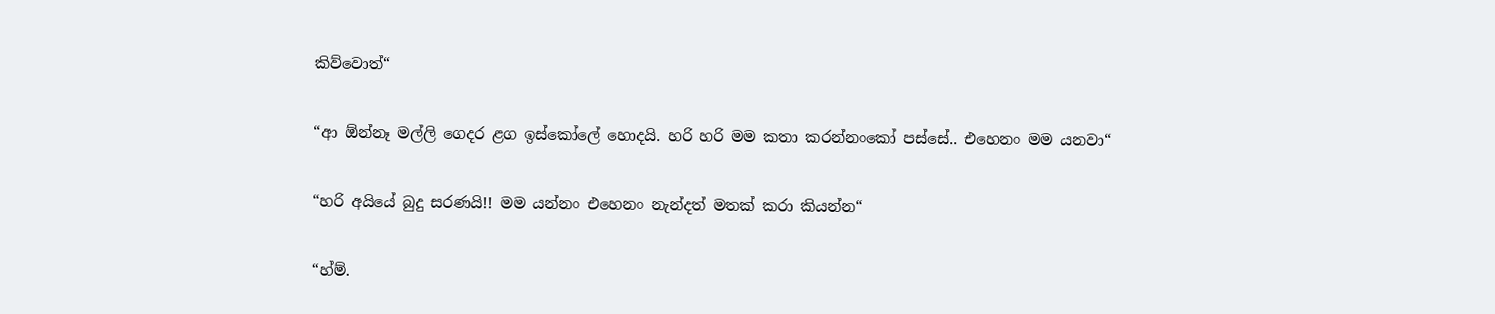කිව්වොත්“

“ආ ඕන්නෑ මල්ලි ගෙදර ළග ඉස්කෝලේ හොදයි. හරි හරි මම කතා කරන්නංකෝ පස්සේ.. එහෙනං මම යනවා“

“හරි අයියේ බුදු සරණයි!! මම යන්නං එහෙනං නැන්දත් මතක් කරා කියන්න“

“හ්ම්.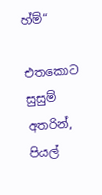හ්ම්“

එතකොට සුසුම් අතරින්, පියල්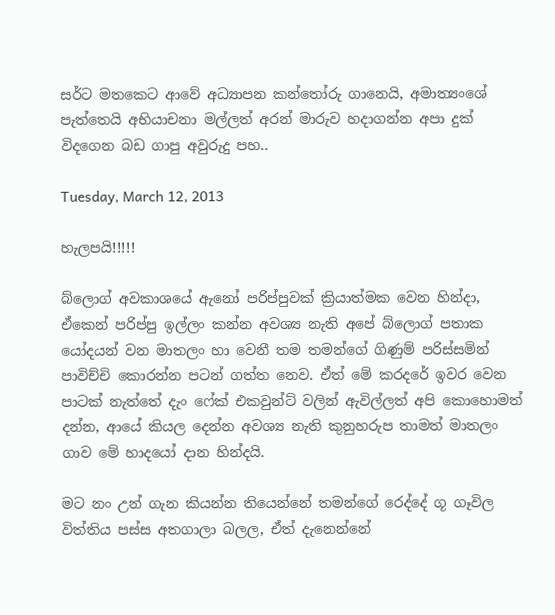සර්ට මතකෙට ආවේ අධ්‍යාපන කන්තෝරු ගානෙයි, අමාත්‍යංශේ පැත්තෙයි අභියාචනා මල්ලත් අරන් මාරුව හදාගන්න අපා දුක් විදගෙන බඩ ගාපු අවුරුදු පහ..

Tuesday, March 12, 2013

හැලපයි!!!!!

බ්ලොග් අවකාශයේ ඇනෝ පරිප්පුවක් ක්‍රියාත්මක වෙන හින්දා, ඒකෙන් පරිප්පු ඉල්ලං කන්න අවශ්‍ය නැති අපේ බ්ලොග් පතාක යෝදයන් වන මාතලං හා වෙනී තම තමන්ගේ ගිණුම් පරිස්සමින් පාවිච්චි කොරන්න පටන් ගත්ත නෙව. ඒත් මේ කරදරේ ඉවර වෙන පාටක් නැත්තේ දැං ෆේක් එකවුන්ට් වලින් ඇවිල්ලත් අපි කොහොමත් දන්න, ආයේ කියල දෙන්න අවශ්‍ය නැති කුනුහරුප තාමත් මාතලං ගාව මේ හාදයෝ දාන හින්දයි.

මට නං උන් ගැන කියන්න තියෙන්නේ තමන්ගේ රෙද්දේ ගූ ගෑවිල විත්තිය පස්ස අතගාලා බලල, ඒත් දැනෙන්නේ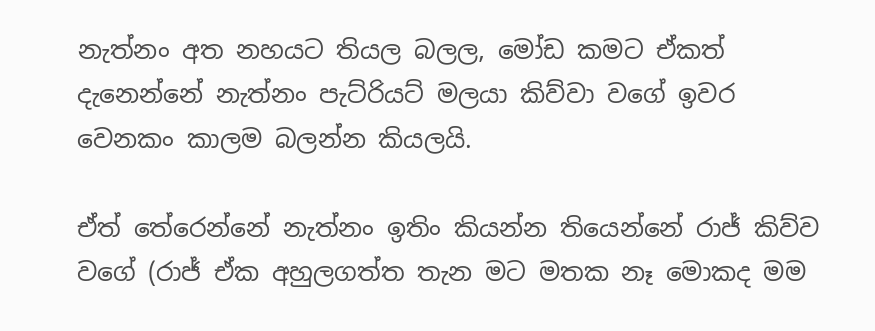නැත්නං අත නහයට තියල බලල, මෝඩ කමට ඒකත් දැනෙන්නේ නැත්නං පැට්රියට් මලයා කිව්වා වගේ ඉවර වෙනකං කාලම බලන්න කියලයි.

ඒත් තේරෙන්නේ නැත්නං ඉතිං කියන්න තියෙන්නේ රාජ් කිව්ව වගේ (රාජ් ඒක අහුලගත්ත තැන මට මතක නෑ මොකද මම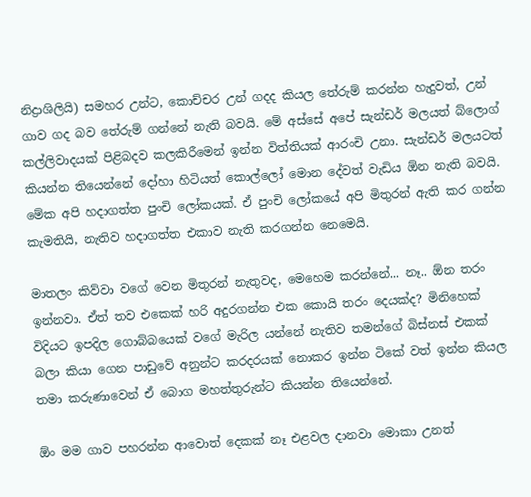නිද්‍රාශිලියි) සමහර උන්ට, කොච්චර උන් ගදද කියල තේරුම් කරන්න හැදුවත්, උන් ගාව ගද බව තේරුම් ගන්නේ නැති බවයි. මේ අස්සේ අපේ සැන්ඩර් මලයත් බ්ලොග් කල්ලිවාදයක් පිළිබදව කලකිරීමෙන් ඉන්න විත්තියක් ආරංචි උනා. සැන්ඩර් මලයටත් කියන්න තියෙන්නේ දෝහා හිටියත් කොල්ලෝ මොන දේවත් වැඩිය ඕන නැති බවයි. මේක අපි හදාගත්ත පුංචි ලෝකයක්. ඒ පුංචි ලෝකයේ අපි මිතුරන් ඇති කර ගන්න කැමතියි, නැතිව හදාගත්ත එකාව නැති කරගන්න නෙමෙයි.

මාතලං කිව්වා වගේ වෙන මිතුරන් නැතුවද, මෙහෙම කරන්නේ... නෑ.. ඕන තරං ඉන්නවා. ඒත් තව එකෙක් හරි අදුරගන්න එක කොයි තරං දෙයක්ද? මිනිහෙක් විදියට ඉපදිල ගොබ්බයෙක් වගේ මැරිල යන්නේ නැතිව තමන්ගේ බිස්නස් එකක් බලා කියා ගෙන පාඩුවේ අනුන්ට කරදරයක් නොකර ඉන්න ටිකේ වත් ඉන්න කියල තමා කරුණාවෙන් ඒ බොග මහත්තුරුන්ට කියන්න තියෙන්නේ.

ඕං මම ගාව පහරන්න ආවොත් දෙකක් නෑ එළවල දානවා මොකා උනත්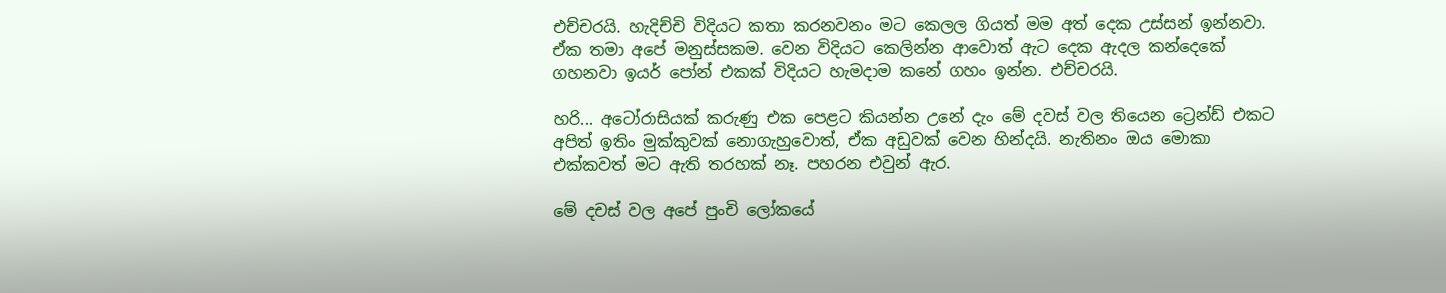එච්චරයි. හැදිච්චි විදියට කතා කරනවනං මට කෙලල ගියත් මම අත් දෙක උස්සන් ඉන්නවා. ඒක තමා අපේ මනුස්සකම. වෙන විදියට කෙලින්න ආවොත් ඇට දෙක ඇදල කන්දෙකේ ගහනවා ඉයර් පෝන් එකක් විදියට හැමදාම කනේ ගහං ඉන්න. එච්චරයි.

හරි... අටෝරාසියක් කරුණු එක පෙළට කියන්න උනේ දැං මේ දවස් වල තියෙන ට්‍රෙන්ඩ් එකට අපිත් ඉතිං මුක්කුවක් නොගැහුවොත්, ඒක අඩුවක් වෙන හින්දයි. නැතිනං ඔය මොකා එක්කවත් මට ඇති තරහක් නෑ. පහරන එවුන් ඇර.

මේ දචස් වල අපේ පුංචි ලෝකයේ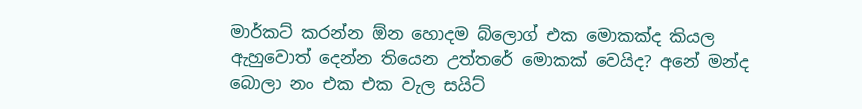මාර්කට් කරන්න ඕන හොදම බ්ලොග් එක මොකක්ද කියල ඇහුවොත් දෙන්න තියෙන උත්තරේ මොකක් වෙයිද? අනේ මන්ද බොලා නං එක එක වැල සයිට්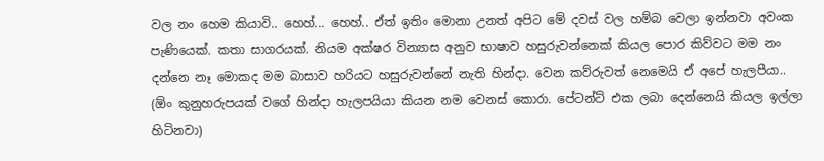වල නං හෙම කියාවි.. හෙහ්... හෙහ්.. ඒත් ඉතිං මොනා උනත් අපිට මේ දවස් වල හම්බ වෙලා ඉන්නවා අවංක පැණියෙක්. කතා සාගරයක්. නියම අක්ෂර වින්‍යාස අනුව භාෂාව හසුරුවන්නෙක් කියල පොර කිව්වට මම නං දන්නෙ නෑ මොකද මම බාසාව හරියට හසුරුවන්නේ නැති හින්දා. වෙන කව්රුවත් නෙමෙයි ඒ අපේ හැලපීයා.. (ඕං කුනුහරුපයක් වගේ හින්දා හැලපයියා කියන නම වෙනස් කොරා. පේටන්ට් එක ලබා දෙන්නෙයි කියල ඉල්ලා හිටිනවා)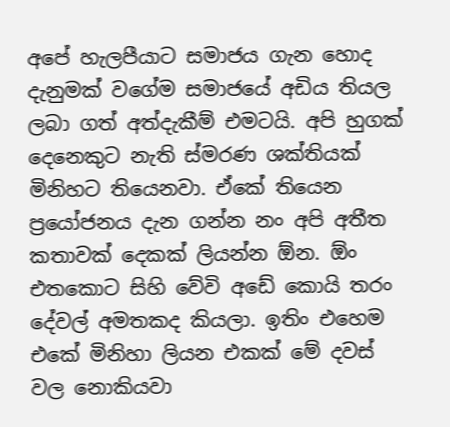අපේ හැලපීයාට සමාජය ගැන හොද දැනුමක් වගේම සමාජයේ අඩිය තියල ලබා ගත් අත්දැකීම් එමටයි. අපි හුගක් දෙනෙකුට නැති ස්මරණ ශක්තියක් මිනිහට තියෙනවා. ඒකේ තියෙන ප්‍රයෝජනය දැන ගන්න නං අපි අතීත කතාවක් දෙකක් ලියන්න ඕන. ඕං එතකොට සිහි වේවි අඩේ කොයි තරං දේවල් අමතකද කියලා. ඉතිං එහෙම එකේ මිනිහා ලියන එකක් මේ දවස් වල නොකියවා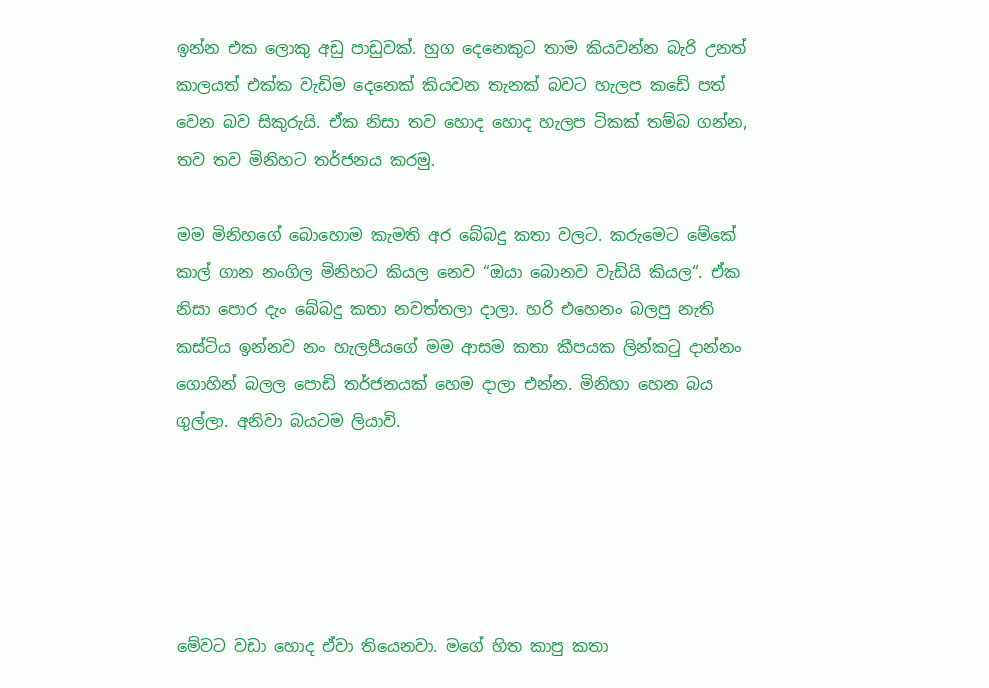ඉන්න එක ලොකු අඩු පාඩුවක්. හුග දෙනෙකුට තාම කියවන්න බැරි උනත් කාලයත් එක්ක වැඩිම දෙනෙක් කියවන තැනක් බවට හැලප කඩේ පත් වෙන බව සිකුරුයි. ඒක නිසා තව හොද හොද හැලප ටිකක් තම්බ ගන්න, තව තව මිනිහට තර්ජනය කරමු.

මම මිනිහගේ බොහොම කැමති අර බේබදු කතා වලට. කරුමෙට මේකේ කාල් ගාන නංගිල මිනිහට කියල නෙව “ඔයා බොනව වැඩියි කියල“. ඒක නිසා පොර දැං බේබදු කතා නවත්තලා දාලා. හරි එහෙනං බලපු නැති කස්ටිය ඉන්නව නං හැලපීයගේ මම ආසම කතා කීපයක ලින්කටු දාන්නං ගොහින් බලල පොඩි තර්ජනයක් හෙම දාලා එන්න. මිනිහා හෙන බය ගුල්ලා. අනිවා බයටම ලියාවි.





මේවට වඩා හොද ඒවා තියෙනවා. මගේ හිත කාපු කතා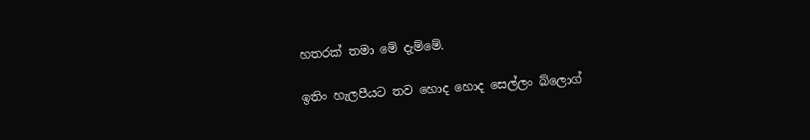හතරක් තමා මේ දැම්මේ.

ඉතිං හැලපීයට තව හොද හොද සෙල්ලං බ්ලොග්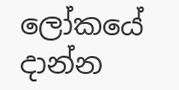ලෝකයේ දාන්න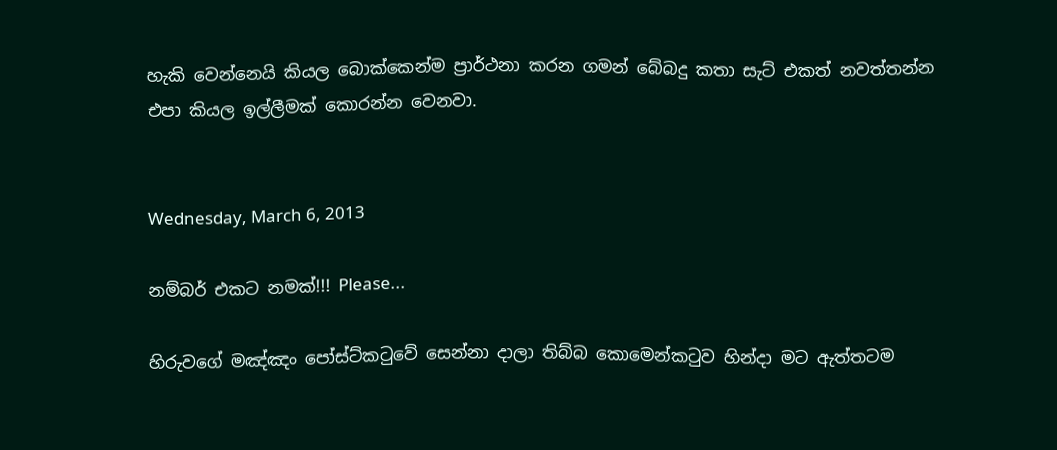හැකි වෙන්නෙයි කියල බොක්කෙන්ම ප්‍රාර්ථනා කරන ගමන් බේබදු කතා සැට් එකත් නවත්තන්න එපා කියල ඉල්ලීමක් කොරන්න වෙනවා.


Wednesday, March 6, 2013

නම්බර් එකට නමක්!!! Please...

හිරුවගේ මඤ්ඤං පෝස්ට්කටුවේ සෙන්නා දාලා තිබ්බ කොමෙන්කටුව හින්දා මට ඇත්තටම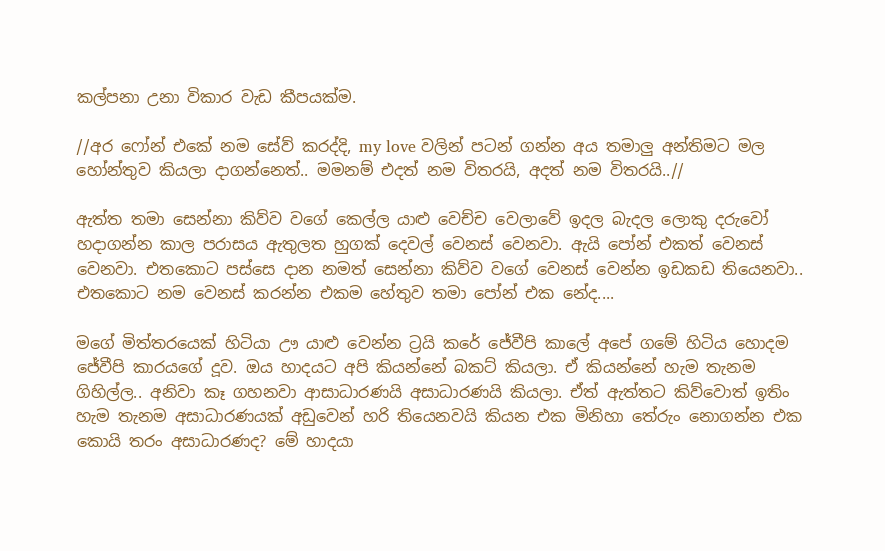කල්පනා උනා විකාර වැඩ කීපයක්ම.

//අර ෆෝන් එකේ නම සේව් කරද්දි, my love වලින් පටන් ගන්න අය තමාලු අන්තිමට මල හෝන්තුව කියලා දාගන්නෙත්.. මමනම් එදත් නම විතරයි, අදත් නම විතරයි..//

ඇත්ත තමා සෙන්නා කිව්ව වගේ කෙල්ල යාළු වෙච්ච වෙලාවේ ඉදල බැදල ලොකු දරුවෝ හදාගන්න කාල පරාසය ඇතුලත හුගක් දෙවල් වෙනස් වෙනවා. ඇයි පෝන් එකත් වෙනස් වෙනවා. එතකොට පස්සෙ දාන නමත් සෙන්නා කිව්ව වගේ වෙනස් වෙන්න ඉඩකඩ තියෙනවා.. එතකොට නම වෙනස් කරන්න එකම හේතුව තමා පෝන් එක නේද....

මගේ මිත්තරයෙක් හිටියා ඌ යාළු වෙන්න ට්‍රයි කරේ ජේවීපි කාලේ අපේ ගමේ හිටිය හොදම ජේවීපි කාරයගේ දූව. ඔය හාදයට අපි කියන්නේ බකට් කියලා. ඒ කියන්නේ හැම තැනම ගිහිල්ල.. අනිවා කෑ ගහනවා ආසාධාරණයි අසාධාරණයි කියලා. ඒත් ඇත්තට කිව්වොත් ඉතිං හැම තැනම අසාධාරණයක් අඩුවෙන් හරි තියෙනවයි කියන එක මිනිහා තේරුං නොගන්න එක කොයි තරං අසාධාරණද? මේ හාදයා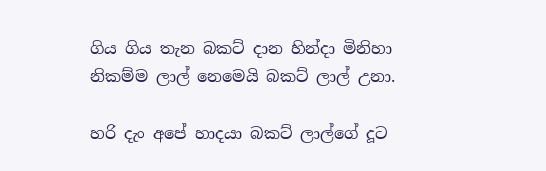ගිය ගිය තැන බකට් දාන හින්දා මිනිහා නිකම්ම ලාල් නෙමෙයි බකට් ලාල් උනා.

හරි දැං අපේ හාදයා බකට් ලාල්ගේ දූට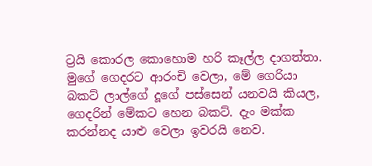ට්‍රයි කොරල කොහොම හරි කෑල්ල දාගත්තා. මුගේ ගෙදරට ආරංචි වෙලා, මේ ගෙරියා බකට් ලාල්ගේ දූගේ පස්සෙන් යනවයි කියල, ගෙදරින් මේකට හෙන බකට්. දැං මක්ක කරන්නද යාළු වෙලා ඉවරයි නෙව.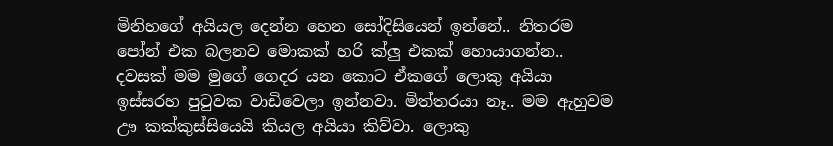මිනිහගේ අයියල දෙන්න හෙන සෝදිසියෙන් ඉන්නේ.. නිතරම පෝන් එක බලනව මොකක් හරි ක්ලු එකක් හොයාගන්න.. දවසක් මම මුගේ ගෙදර යන කොට ඒකගේ ලොකු අයියා ඉස්සරහ පුටුවක වාඩිවෙලා ඉන්නවා. මිත්තරයා නෑ.. මම ඇහුවම ඌ කක්කුස්සියෙයි කියල අයියා කිව්වා. ලොකු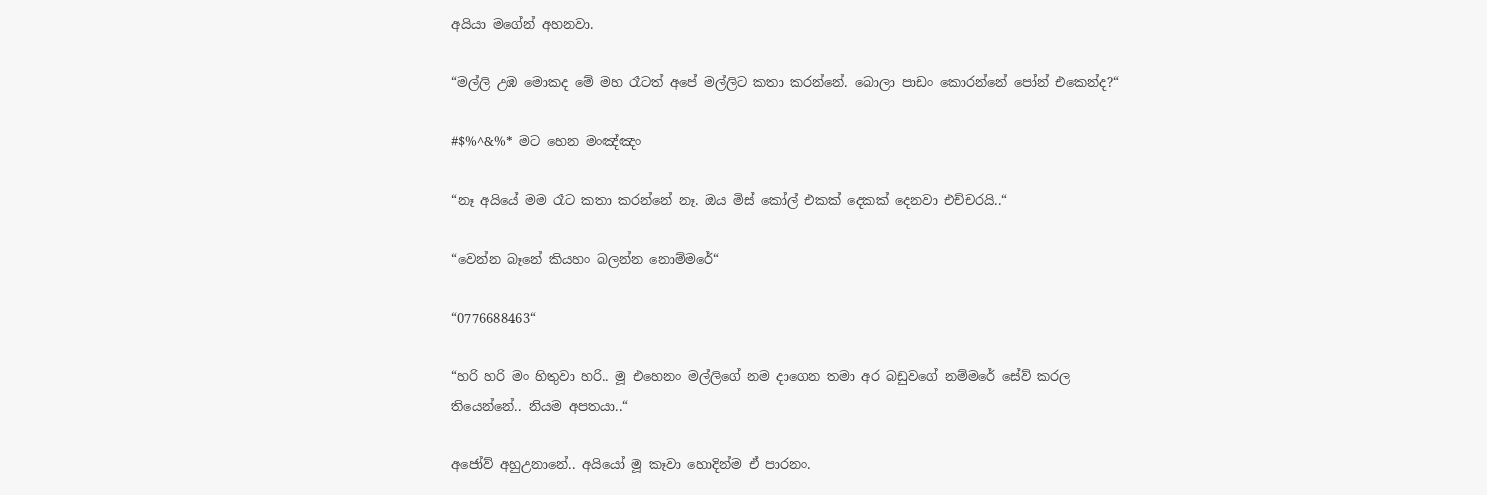අයියා මගේන් අහනවා.

“මල්ලි උඹ මොකද මේ මහ රෑටත් අපේ මල්ලිට කතා කරන්නේ. බොලා පාඩං කොරන්නේ පෝන් එකෙන්ද?“

#$%^&%* මට හෙන මංඤ්ඤං

“නෑ අයියේ මම රෑට කතා කරන්නේ නෑ. ඔය මිස් කෝල් එකක් දෙකක් දෙනවා එච්චරයි..“

“වෙන්න බෑනේ කියහං බලන්න නොම්මරේ“

“0776688463“

“හරි හරි මං හිතුවා හරි.. මූ එහෙනං මල්ලිගේ නම දාගෙන තමා අර බඩුවගේ නම්මරේ සේව් කරල තියෙන්නේ.. නියම අපතයා..“

අජෝව් අහුඋනානේ.. අයියෝ මූ කෑවා හොදින්ම ඒ පාරනං.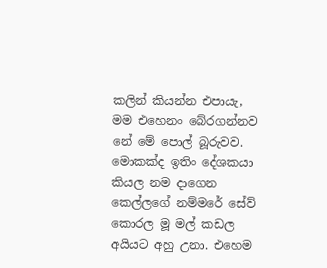කලින් කියන්න එපායැ, මම එහෙනං බේරගන්නව නේ මේ පොල් බූරුවව. මොකක්ද ඉතිං දේශකයා කියල නම දාගෙන කෙල්ලගේ නම්මරේ සේව් කොරල මූ මල් කඩල අයියට අහු උනා. එහෙම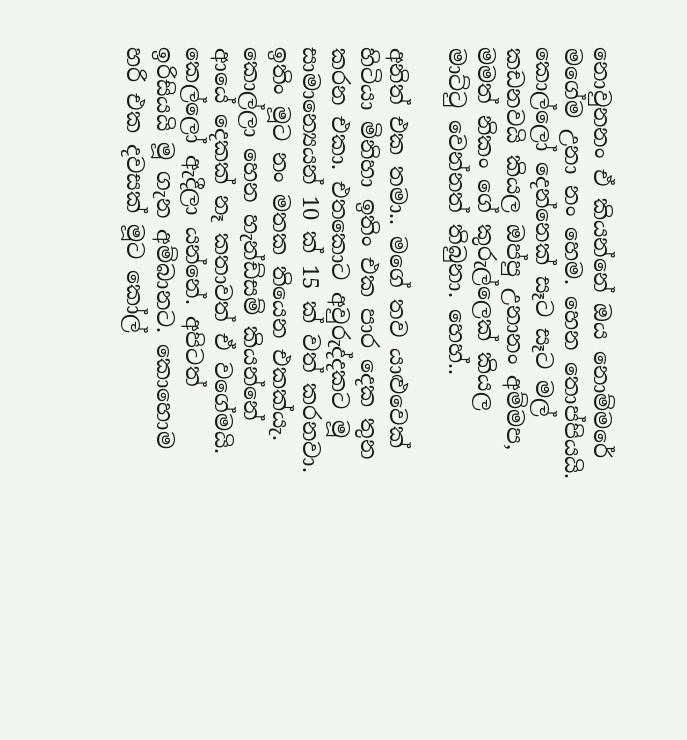නොවුනනං ඒ කියන්නේ ඔය නොම්මරේ මගේම උනා නං හෙම. හෙන තොප්පියයි. කොල්ලෝ දෙන්නෙක් සෑට සෑට මල් කඩනවයි කියල ඔප්පු උනානං අම්මප‍, මමත් නිකං ගේ කුරුල්ලෙක් කියල මාට්ටු වෙන්නත් තිබුනා. හෙහ්..

අනිත් එක තමා.. මගේ තව යාළුවෙක් හිටියා මිනිහා ඉතිං එක පාර දෙක තුන කරන එකා. එතකොට අවුරුද්දකට මූ සාමාන්‍යෙයන් 10 ක් 15 ක් වත් කරනවා. ඉතිං මූට නං මතක තියෙන එකක්යැ. කොල්ලා හෙන හැන්ඩ්සම් කියන්නේ ආයේ දෙකක් නෑ කතාවත් ඒ වගේමයි. කෙල්ලෝ ඇදීලා යන්නේ. අපිටත් ඉරිසියයි මූ ගැන අම්බානට. කොහොම හරි එක දවසක් මූට කෝල්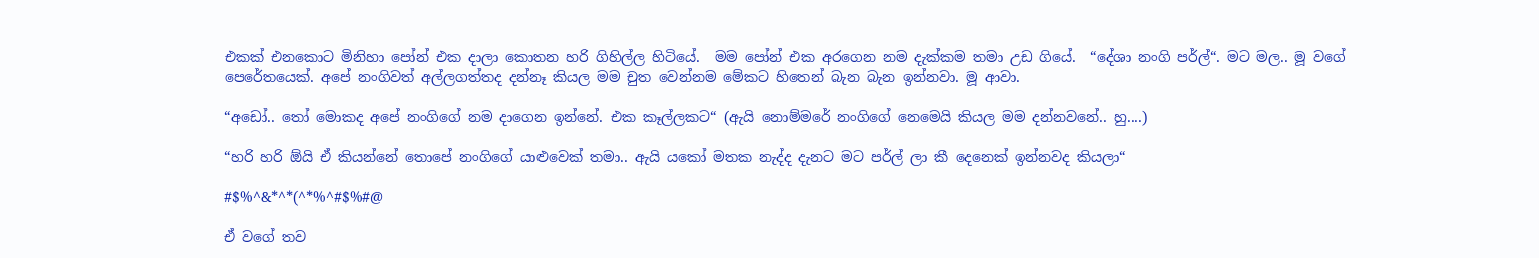එකක් එනකොට මිනිහා පෝන් එක දාලා කොතන හරි ගිහිල්ල හිටියේ.  මම පෝන් එක අරගෙන නම දැක්කම තමා උඩ ගියේ.  “දේශා නංගි පර්ල්“. මට මල.. මූ වගේ පෙරේතයෙක්. අපේ නංගිවත් අල්ලගත්තද දන්නෑ කියල මම චුත වෙන්නම මේකට හිතෙන් බැන බැන ඉන්නවා. මූ ආවා.

“අඩෝ.. තෝ මොකද අපේ නංගිගේ නම දාගෙන ඉන්නේ. එක කෑල්ලකට“ (ඇයි නොම්මරේ නංගිගේ නෙමෙයි කියල මම දන්නවනේ.. හු....)

“හරි හරි ඕයි ඒ කියන්නේ තොපේ නංගිගේ යාළුවෙක් තමා.. ඇයි යකෝ මතක නැද්ද දැනට මට පර්ල් ලා කී දෙනෙක් ඉන්නවද කියලා“

#$%^&*^*(^*%^#$%#@

ඒ වගේ තව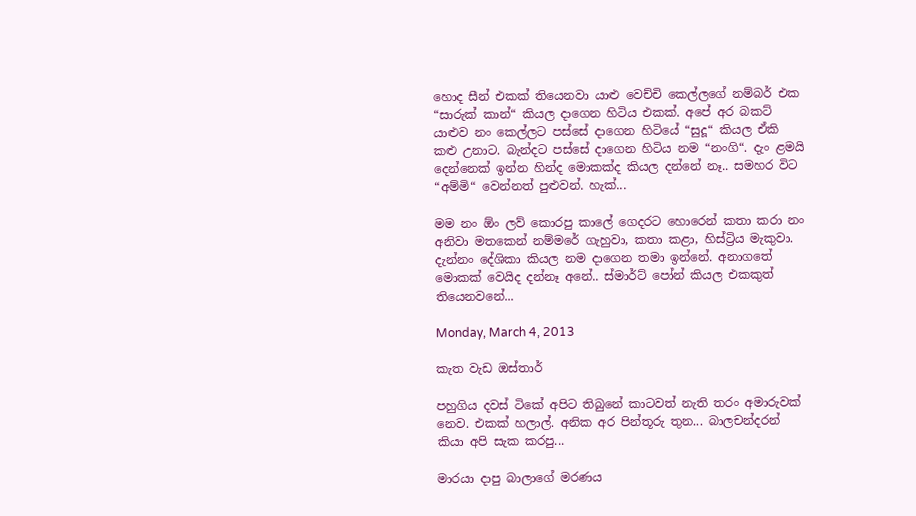හොද සීන් එකක් තියෙනවා යාළු වෙච්චි කෙල්ලගේ නම්බර් එක “සාරුක් කාන්“ කියල දාගෙන හිටිය එකක්. අපේ අර බකට් යාළුව නං කෙල්ලට පස්සේ දාගෙන හිටියේ “සුදූ“ කියල ඒකි කළු උනාට. බැන්දට පස්සේ දාගෙන හිටිය නම “නංගි“. දැං ළමයි දෙන්නෙක් ඉන්න හින්ද මොකක්ද කියල දන්නේ නෑ.. සමහර විට “අම්මි“ වෙන්නත් පුළුවන්. හැක්...

මම නං ඕං ලව් කොරපු කාලේ ගෙදරට හොරෙන් කතා කරා නං අනිවා මතකෙන් නම්මරේ ගැහුවා, කතා කළා, හිස්ට්‍රිය මැකුවා. දැන්නං දේශිකා කියල නම දාගෙන තමා ඉන්නේ. අනාගතේ මොකක් වෙයිද දන්නෑ අනේ.. ස්මාර්ට් පෝන් කියල එකකුත් තියෙනවනේ...

Monday, March 4, 2013

කැත වැඩ ඔස්තාර්

පහුගිය දවස් ටිකේ අපිට තිබුනේ කාටවත් නැති තරං අමාරුවක් නෙව. එකක් හලාල්. අනික අර පින්තූරු තුන... බාලචන්දරන් කියා අපි සැක කරපු...

මාරයා දාපු බාලාගේ මරණය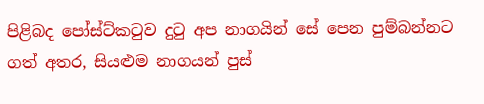පිළිබද පෝස්ට්කටුව දුටු අප නාගයින් සේ පෙන පුම්බන්නට ගත් අතර, සියළුම නාගයන් පුස්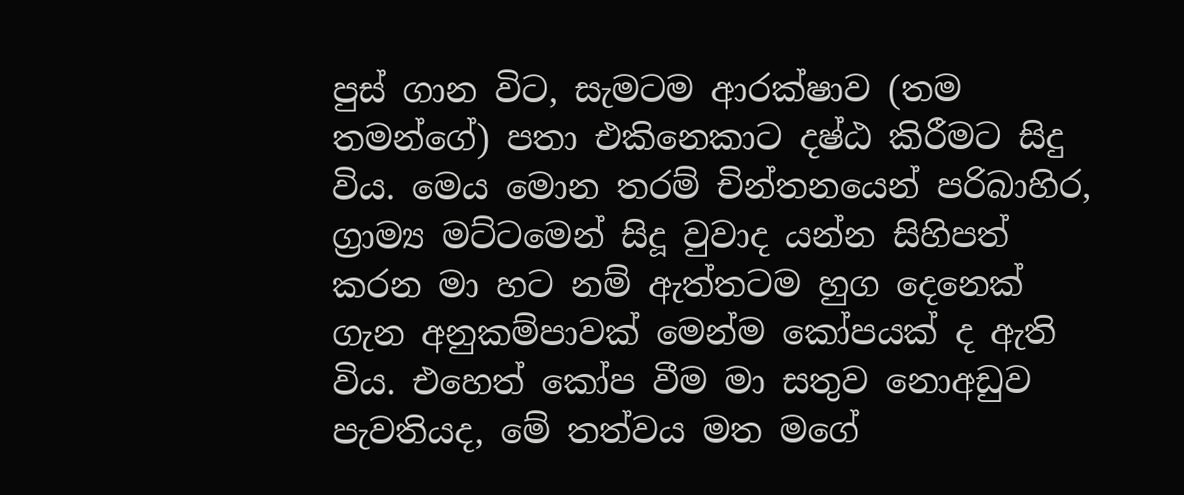පුස් ගාන විට, සැමටම ආරක්ෂාව (තම තමන්ගේ) පතා එකිනෙකාට දෂ්ඨ කිරීමට සිදු විය. මෙය මොන තරම් චින්තනයෙන් පරිබාහිර, ග්‍රාම්‍ය මට්ටමෙන් සිදූ වුවාද යන්න සිහිපත් කරන මා හට නම් ඇත්තටම හුග දෙනෙක් ගැන අනුකම්පාවක් මෙන්ම කෝපයක් ද ඇති විය. එහෙත් කෝප වීම මා සතුව නොඅඩුව පැවතියද, මේ තත්වය මත මගේ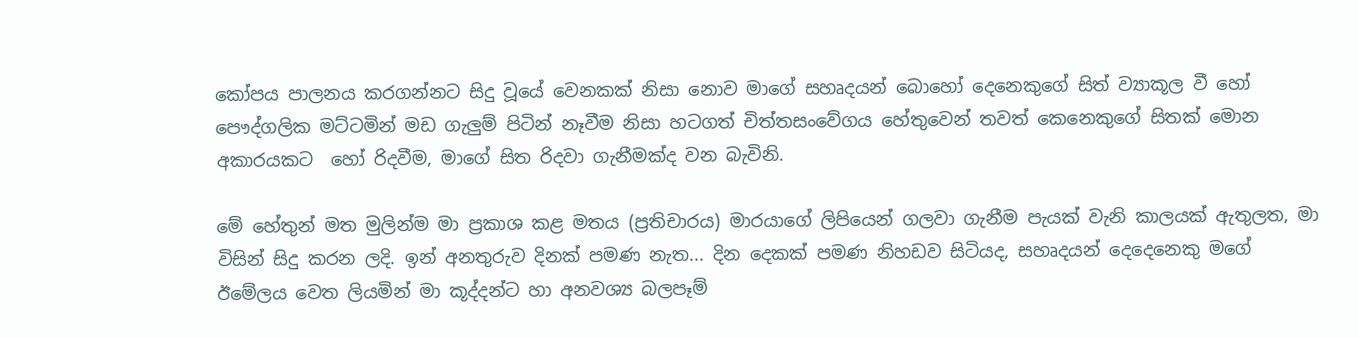කෝපය පාලනය කරගන්නට සිදු වූයේ වෙනකක් නිසා නොව මාගේ සහෘදයන් බොහෝ දෙනෙකුගේ සිත් ව්‍යාකූල වී හෝ පෞද්ගලික මට්ටමින් මඩ ගැලුම් පිටින් නෑවීම නිසා හටගත් චිත්තසංවේගය හේතුවෙන් තවත් කෙනෙකුගේ සිතක් මොන අකාරයකට  හෝ රිදවීම, මාගේ සිත රිදවා ගැනීමක්ද වන බැවිනි.

මේ හේතුන් මත මුලින්ම මා ප්‍රකාශ කළ මතය (ප්‍රතිචාරය) මාරයාගේ ලිපියෙන් ගලවා ගැනීම පැයක් වැනි කාලයක් ඇතුලත, මා විසින් සිදු කරන ලදි. ඉන් අනතුරුව දිනක් පමණ නැත... දින දෙකක් පමණ නිහඩව සිටියද, සහෘදයන් දෙදෙනෙකු මගේ ඊමේලය වෙත ලියමින් මා කූද්දන්ට හා අනවශ්‍ය බලපෑම්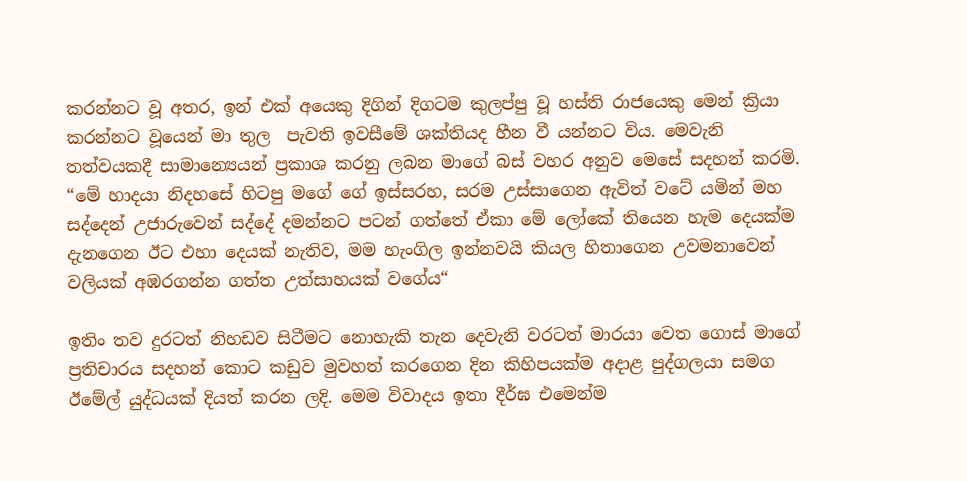කරන්නට වූ අතර, ඉන් එක් අයෙකු දිගින් දිගටම කුලප්පු වූ හස්ති රාජයෙකු මෙන් ක්‍රියා කරන්නට වූයෙන් මා තුල  පැවති ඉවසීමේ ශක්තියද හීන වී යන්නට විය. මෙවැනි තත්වයකදී සාමාන්‍යෙයන් ප්‍රකාශ කරනු ලබන මාගේ බස් වහර අනුව මෙසේ සදහන් කරමි. “මේ හාදයා නිදහසේ හිටපු මගේ ගේ ඉස්සරහ, සරම උස්සාගෙන ඇවිත් වටේ යමින් මහ සද්දෙන් උජාරුවෙන් සද්දේ දමන්නට පටන් ගත්තේ ඒකා මේ ලෝකේ තියෙන හැම දෙයක්ම දැනගෙන ඊට එහා දෙයක් නැතිව, මම හැංගිල ඉන්නවයි කියල හිතාගෙන උවමනාවෙන් වලියක් අඹරගන්න ගත්ත උත්සාහයක් වගේය“

ඉතිං තව දුරටත් නිහඩව සිටීමට නොහැකි තැන දෙවැනි වරටත් මාරයා වෙත ගොස් මාගේ ප්‍රතිචාරය සදහන් කොට කඩුව මුවහත් කරගෙන දින කිහිපයක්ම අදාළ පුද්ගලයා සමග ඊමේල් යුද්ධයක් දියත් කරන ලදි. මෙම විවාදය ඉතා දීර්ඝ එමෙන්ම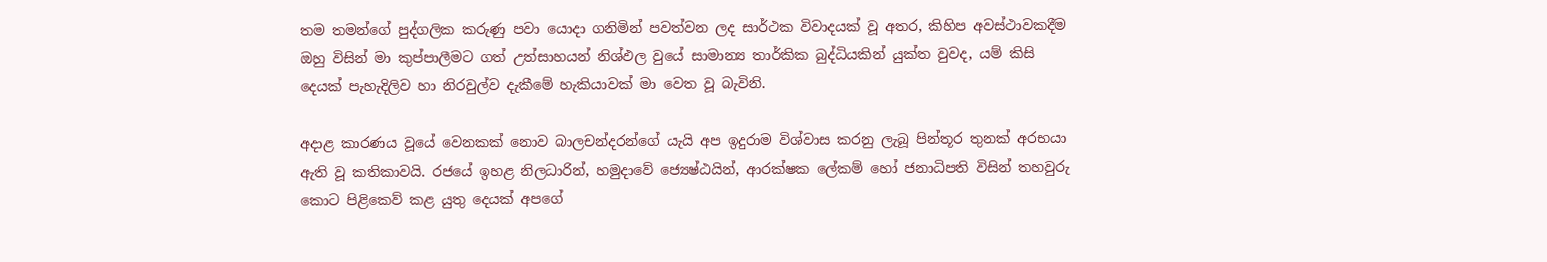තම තමන්ගේ පුද්ගලික කරුණු පවා යොදා ගනිමින් පවත්වන ලද සාර්ථක විවාදයක් වූ අතර, කිහිප අවස්ථාවකදීම ඔහු විසින් මා කුප්පාලීමට ගත් උත්සාහයන් නිශ්ඵල වුයේ සාමාන්‍ය තාර්කික බුද්ධියකින් යුක්ත වුවද, යම් කිසි දෙයක් පැහැදිලිව හා නිරවුල්ව දැකීමේ හැකියාවක් මා වෙත වූ බැවිනි.

අදාළ කාරණය වූයේ වෙනකක් නොව බාලචන්දරන්ගේ යැයි අප ඉදුරාම විශ්වාස කරනු ලැබූ පින්තූර තුනක් අරභයා ඇති වූ කතිකාවයි. රජයේ ඉහළ නිලධාරින්, හමුදාවේ ජ්‍යෙෂ්ඨයින්, ආරක්ෂක ලේකම් හෝ ජනාධිපති විසින් තහවුරු කොට පිළිකෙව් කළ යුතු දෙයක් අපගේ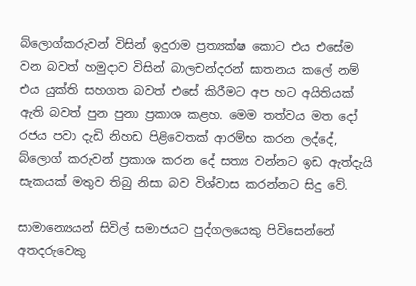බ්ලොග්කරුවන් විසින් ඉදුරාම ප්‍රත්‍යක්ෂ කොට එය එසේම වන බවත් හමුදාව විසින් බාලචන්දරන් ඝාතනය කලේ නම් එය යුක්ති සහගත බවත් එසේ කිරීමට අප හට අයිතියක් ඇති බවත් පුන පුනා ප්‍රකාශ කළහ. මෙම තත්වය මත දෝ රජය පවා දැඩි නිහඩ පිළිවෙතක් ආරම්භ කරන ලද්දේ, බ්ලොග් කරුවන් ප්‍රකාශ කරන දේ සත්‍ය වන්නට ඉඩ ඇත්දැයි සැකයක් මතුව තිබු නිසා බව විශ්වාස කරන්නට සිදු වේ.

සාමාන්‍යෙයන් සිවිල් සමාජයට පුද්ගලයෙකු පිවිසෙන්නේ අතදරුවෙකු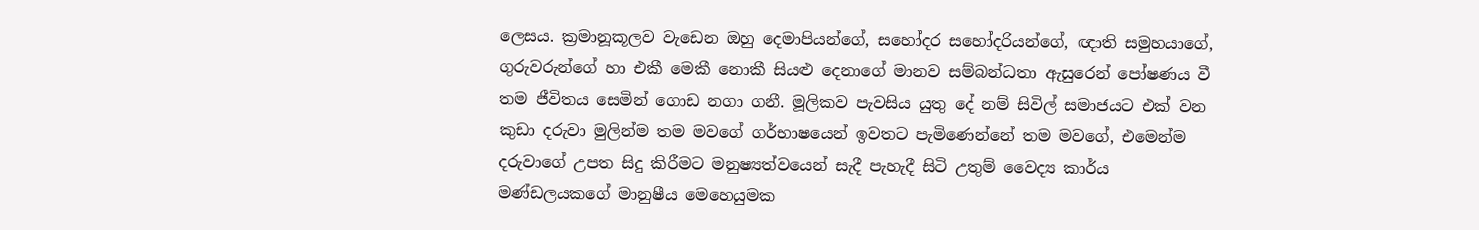ලෙසය. ක්‍රමානූකූලව වැඩෙන ඔහු දෙමාපියන්ගේ, සහෝදර සහෝදරියන්ගේ, ඥාති සමුහයාගේ, ගුරුවරුන්ගේ හා එකී මෙකී නොකී සියළු දෙනාගේ මානව සම්බන්ධතා ඇසුරෙන් පෝෂණය වී තම ජීවිතය සෙමින් ගොඩ නගා ගනී. මූලිකව පැවසිය යුතු දේ නම් සිවිල් සමාජයට එක් වන කුඩා දරුවා මුලින්ම තම මවගේ ගර්භාෂයෙන් ඉවතට පැමිණෙන්නේ තම මවගේ, එමෙන්ම දරුවාගේ උපත සිදු කිරීමට මනුෂ්‍යත්වයෙන් සැදී පැහැදී සිටි උතුම් වෛද්‍ය කාර්ය මණ්ඩලයකගේ මානුෂීය මෙහෙයුමක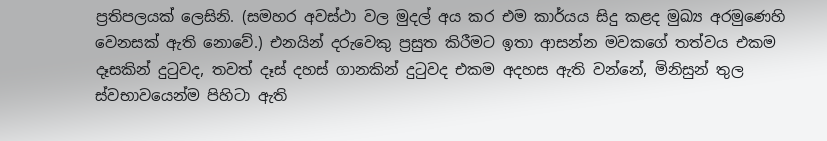ප්‍රතිපලයක් ලෙසිනි. (සමහර අවස්ථා වල මුදල් අය කර එම කාර්යය සිදු කළද මුඛ්‍ය අරමුණෙහි වෙනසක් ඇති නොවේ.) එනයින් දරුවෙකු ප්‍රසුත කිරීමට ඉතා ආසන්න මවකගේ තත්වය එකම දෑසකින් දුටුවද, තවත් දෑස් දහස් ගානකින් දුටුවද එකම අදහස ඇති වන්නේ, මිනිසුන් තුල ස්වභාවයෙන්ම පිහිටා ඇති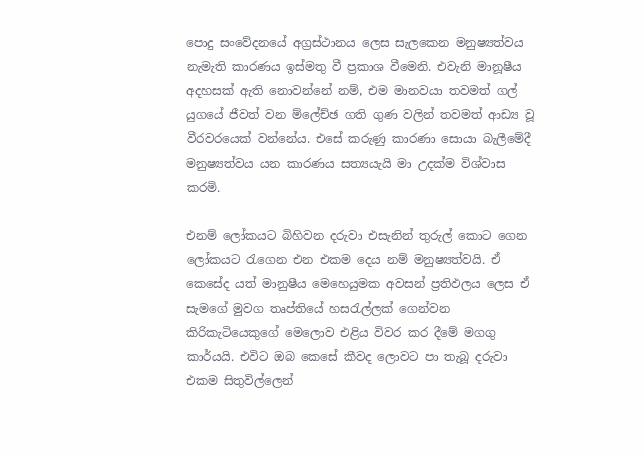පොදු සංවේදනයේ අග්‍රස්ථානය ලෙස සැලකෙන මනුෂ්‍යත්වය නැමැති කාරණය ඉස්මතු වී ප්‍රකාශ වීමෙනි. එවැනි මානූෂීය අදහසක් ඇති නොවන්නේ නම්, එම මානවයා තවමත් ගල් යුගයේ ජීවත් වන ම්ලේච්ඡ ගති ගුණ වලින් තවමත් ආඩ්‍ය වූ වීරවරයෙක් වන්නේය. එසේ කරුණු කාරණා සොයා බැලීමේදී මනුෂ්‍යත්වය යන කාරණය සත්‍යයැයි මා උදක්ම විශ්වාස කරමි.

එනම් ලෝකයට බිහිවන දරුවා එසැනින් තුරුල් කොට ගෙන ලෝකයට රැගෙන එන එකම දෙය නම් මනුෂ්‍යත්වයි. ඒ කෙසේද යත් මානුෂීය මෙහෙයුමක අවසන් ප්‍රතිඵලය ලෙස ඒ සැමගේ මුවග තෘප්තියේ හසරැල්ලක් ගෙන්වන කිරිකැටියෙකුගේ මෙලොව එළිය විවර කර දීමේ මගගු කාර්යයි. එවිට ඔබ කෙසේ කීවද ලොවට පා තැබූ දරුවා එකම සිතුවිල්ලෙන්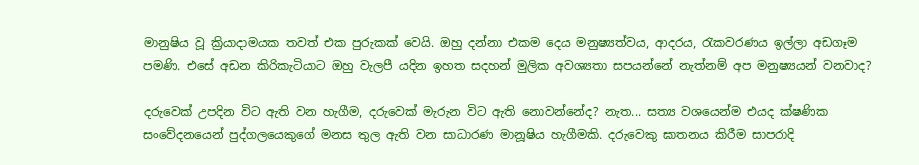මානුෂිය වූ ක්‍රියාදාමයක තවත් එක පුරුකක් වෙයි. ඔහු දන්නා එකම දෙය මනුෂ්‍යත්වය, ආදරය, රැකවරණය ඉල්ලා අඩගෑම පමණි. එසේ අඩන කිරිකැටියාට ඔහු වැලපී යදින ඉහත සදහන් මුලික අවශ්‍යතා සපයන්නේ නැත්නම් අප මනුෂ්‍යයන් වනවාද?

දරුවෙක් උපදින විට ඇති වන හැගීම, දරුවෙක් මැරුන විට ඇති නොවන්නේද? නැත... සත්‍ය වශයෙන්ම එයද ක්ෂණික සංවේදනයෙන් පුද්ගලයෙකුගේ මනස තුල ඇති වන සාධාරණ මානූෂිය හැගීමකි. දරුවෙකු ඝාතනය කිරීම සාපරාදි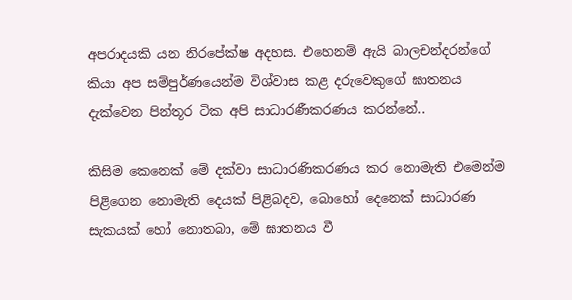අපරාදයකි යන නිරපේක්ෂ අදහස. එහෙනම් ඇයි බාලචන්දරන්ගේ කියා අප සම්පුර්ණයෙන්ම විශ්වාස කළ දරුවෙකුගේ ඝාතනය දැක්වෙන පින්තූර ටික අපි සාධාරණීකරණය කරන්නේ..

කිසිම කෙනෙක් මේ දක්වා සාධාරණිකරණය කර නොමැති එමෙන්ම පිළිගෙන නොමැති දෙයක් පිළිබදව, බොහෝ දෙනෙක් සාධාරණ සැකයක් හෝ නොතබා, මේ ඝාතනය වී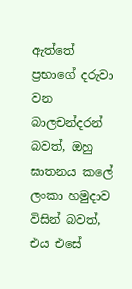ඇත්තේ ප්‍රභාගේ දරුවා වන බාලචන්දරන් බවත්, ඔහු ඝාතනය කලේ ලංකා හමුදාව විසින් බවත්, එය එසේ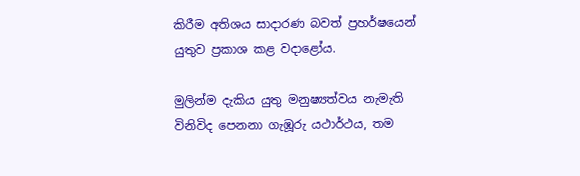කිරීම අතිශය සාදාරණ බවත් ප්‍රහර්ෂයෙන් යුතුව ප්‍රකාශ කළ වදාළෝය.

මුලින්ම දැකිය යුතු මනුෂ්‍යත්වය නැමැති විනිවිද පෙනනා ගැඹූරු යථාර්ථය, තම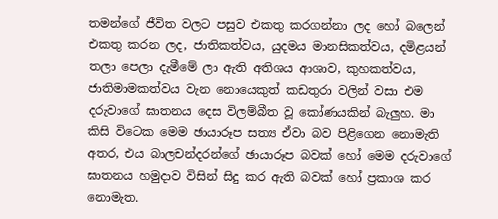තමන්ගේ ජීවිත වලට පසුව එකතු කරගන්නා ලද හෝ බලෙන් එකතු කරන ලද, ජාතිකත්වය, යුදමය මානසිකත්වය, දමිළයන් තලා පෙලා දැමීමේ ලා ඇති අතිශය ආශාව, කුහකත්වය, ජාතිමාමකත්වය වැන නොයෙකුත් කඩතුරා වලින් වසා එම දරුවාගේ ඝාතනය දෙස විලම්බීත වූ කෝණයකින් බැලුහ. මා කිසි විටෙක මෙම ඡායාරූප සත්‍ය ඒවා බව පිළිගෙන නොමැති අතර, එය බාලචන්දරන්ගේ ඡායාරූප බවක් හෝ මෙම දරුවාගේ ඝාතනය හමුදාව විසින් සිදු කර ඇති බවක් හෝ ප්‍රකාශ කර නොමැත.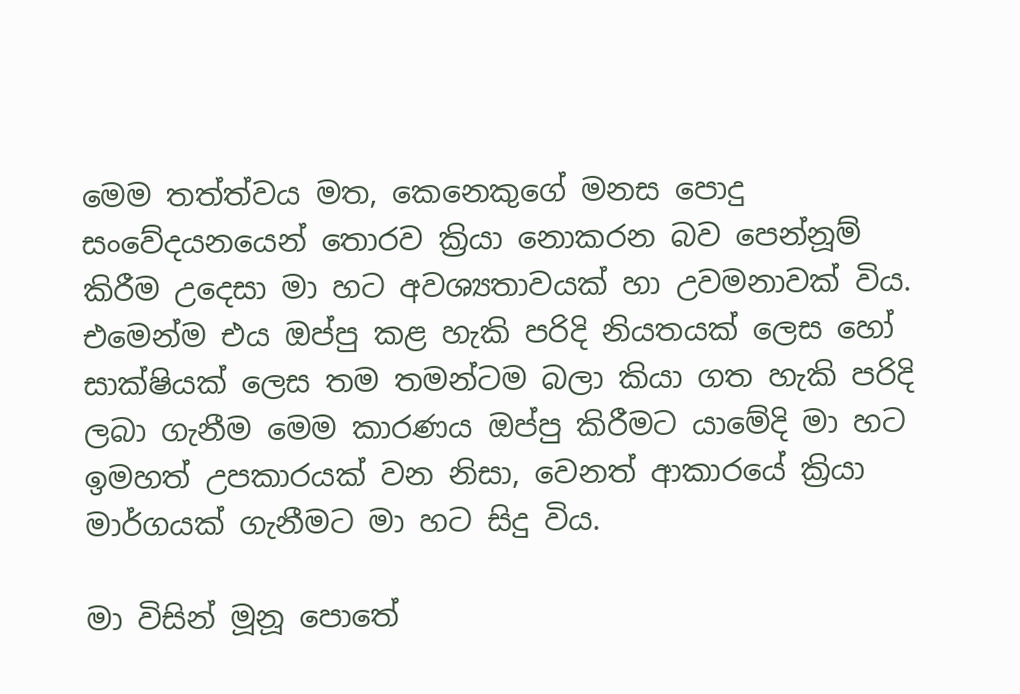මෙම තත්ත්වය මත, කෙනෙකුගේ මනස පොදු සංවේදයනයෙන් තොරව ක්‍රියා නොකරන බව පෙන්නූම් කිරීම උදෙසා මා හට අවශ්‍යතාවයක් හා උවමනාවක් විය. එමෙන්ම එය ඔප්පු කළ හැකි පරිදි නියතයක් ලෙස හෝ සාක්ෂියක් ලෙස තම තමන්ටම බලා කියා ගත හැකි පරිදි ලබා ගැනීම මෙම කාරණය ඔප්පු කිරීමට යාමේදි මා හට ඉමහත් උපකාරයක් වන නිසා, වෙනත් ආකාරයේ ක්‍රියා මාර්ගයක් ගැනීමට මා හට සිදු විය.

මා විසින් මූනූ පොතේ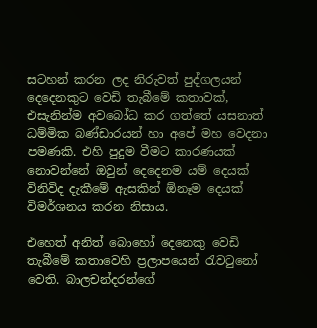සටහන් කරන ලද නිරුවත් පුද්ගලයන් දෙදෙනකුට වෙඩි තැබීමේ කතාවක්, එසැනින්ම අවබෝධ කර ගත්තේ යසනාත් ධම්මික බණ්ඩාරයන් හා අපේ මහ වෙදනා පමණකි. එහි පුදුම වීමට කාරණයක් නොවන්නේ ඔවුන් දෙදෙනම යම් දෙයක් විනිවිද දැකීමේ ඇසකින් ඕනෑම දෙයක් විමර්ශනය කරන නිසාය.

එහෙත් අනිත් බොහෝ දෙනෙකු වෙඩි තැබීමේ කතාවෙහි ප්‍රලාපයෙන් රැවටුනෝ වෙති. බාලචන්දරන්ගේ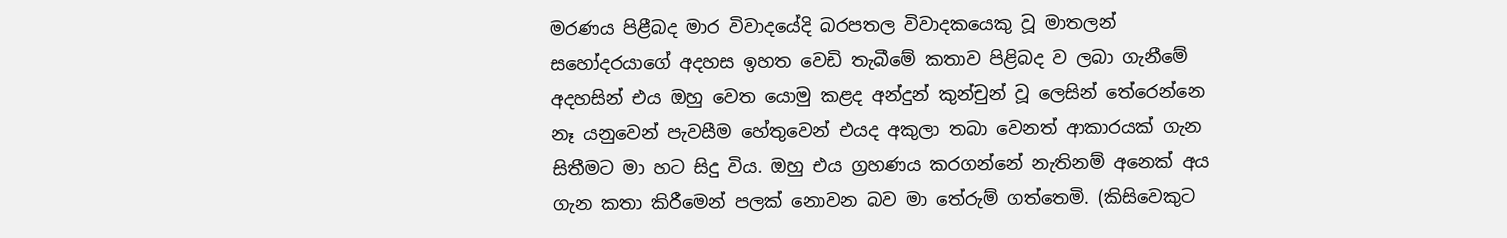මරණය පිළීබද මාර විවාදයේදි බරපතල විවාදකයෙකු වූ මාතලන් සහෝදරයාගේ අදහස ඉහත වෙඩි තැබීමේ කතාව පිළිබද ව ලබා ගැනීමේ අදහසින් එය ඔහු වෙත යොමු කළද අන්දුන් කුන්චුන් වූ ලෙසින් තේරෙන්නෙ නෑ යනුවෙන් පැවසීම හේතුවෙන් එයද අකුලා තබා වෙනත් ආකාරයක් ගැන සිතීමට මා හට සිදු විය. ඔහු එය ග්‍රහණය කරගන්නේ නැතිනම් අනෙක් අය ගැන කතා කිරීමෙන් පලක් නොවන බව මා තේරුම් ගත්තෙමි. (කිසිවෙකුට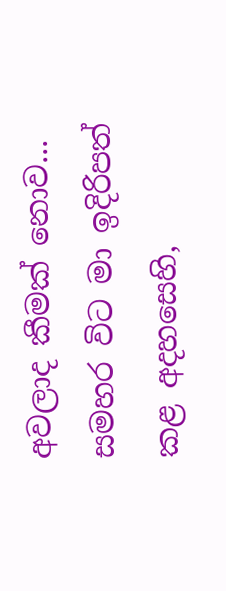අවලාද කීමක් නොව... සමහර විට මා ඉදිරිපත් කළ අදහසෙහි,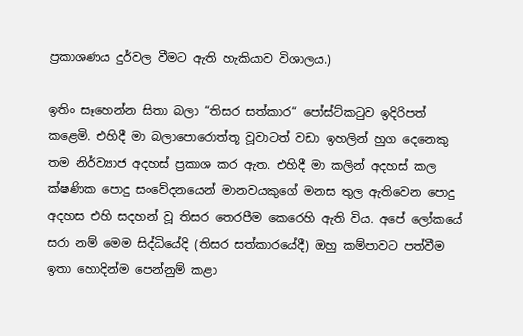ප්‍රකාශණය දුර්වල වීමට ඇති හැකියාව විශාලය.)

ඉතිං සෑහෙන්න සිතා බලා “තිසර සත්කාර“ පෝස්ට්කටුව ඉදිරිපත් කළෙමි. එහිදී මා බලාපොරොත්තූ වූවාටත් වඩා ඉහලින් හුග දෙනෙකු තම නිර්ව්‍යාජ අදහස් ප්‍රකාශ කර ඇත. එහිදී මා කලින් අදහස් කල ක්ෂණික පොදු සංවේදනයෙන් මානවයකුගේ මනස තුල ඇතිවෙන පොදු අදහස එහි සදහන් වූ තිසර තෙරපීම කෙරෙහි ඇති විය. අපේ ලෝකයේ සරා නම් මෙම සිද්ධියේදි (තිසර සත්කාරයේදී) ඔහු කම්පාවට පත්වීම ඉතා හොදින්ම පෙන්නුම් කළා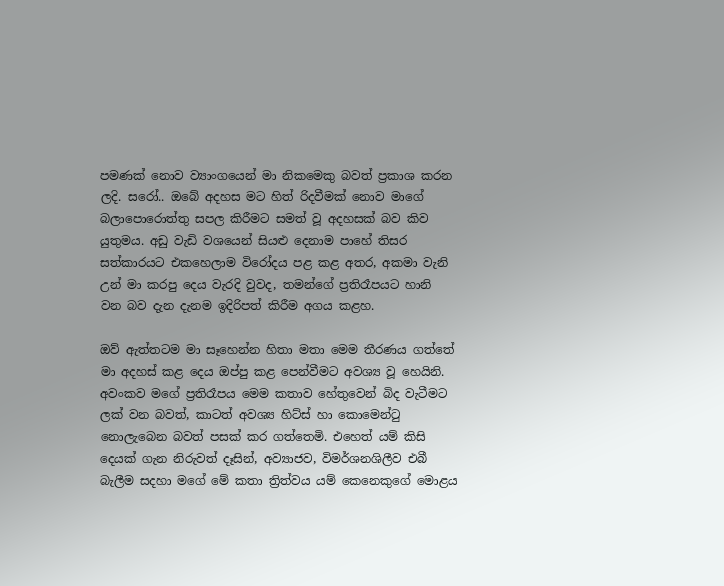පමණක් නොව ව්‍යාංගයෙන් මා නිකමෙකු බවත් ප්‍රකාශ කරන ලදි. සරෝ.. ඔබේ අදහස මට හිත් රිදවීමක් නොව මාගේ බලාපොරොත්තු සපල කිරීමට සමත් වූ අදහසක් බව කිව යුතුමය. අඩු වැඩි වශයෙන් සියළු දෙනාම පාහේ තිසර සත්කාරයට එකහෙලාම විරෝදය පළ කළ අතර, අකමා වැනි උන් මා කරපු දෙය වැරදි වුවද, තමන්ගේ ප්‍රතිරෑපයට හානි වන බව දැන දැනම ඉදිරිපත් කිරීම අගය කළහ.

ඔව් ඇත්තටම මා සෑහෙන්න හිතා මතා මෙම තීරණය ගත්තේ මා අදහස් කළ දෙය ඔප්පු කළ පෙන්වීමට අවශ්‍ය වූ හෙයිනි. අවංකව මගේ ප්‍රතිරෑපය මෙම කතාව හේතුවෙන් බිද වැටීමට ලක් වන බවත්, කාටත් අවශ්‍ය හිට්ස් හා කොමෙන්ටු නොලැබෙන බවත් පසක් කර ගත්තෙමි. එහෙත් යම් කිසි දෙයක් ගැන නිරුවත් දෑසින්, අව්‍යාජව, විමර්ශනශිලීව එබී බැලීම සදහා මගේ මේ කතා ත්‍රිත්වය යම් කෙනෙකුගේ මොළය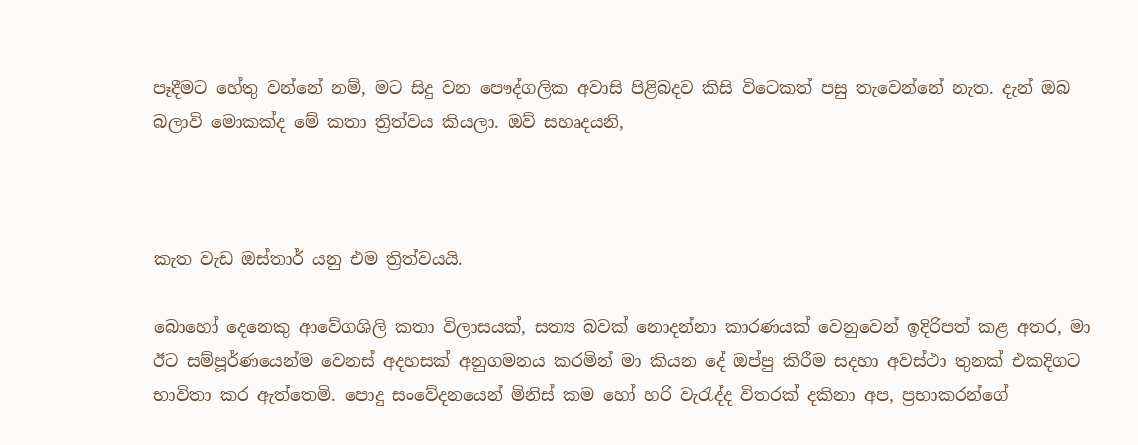පෑදීමට හේතු වන්නේ නම්, මට සිදු වන පෞද්ගලික අවාසි පිළිබදව කිසි විටෙකත් පසු තැවෙන්නේ නැත. දැන් ඔබ බලාවි මොකක්ද මේ කතා ත්‍රිත්වය කියලා. ඔව් සහෘදයනි,



කැත වැඩ ඔස්තාර් යනු එම ත්‍රිත්වයයි.

බොහෝ දෙනෙකු ආවේගශිලි කතා විලාසයක්, සත්‍ය බවක් නොදන්නා කාරණයක් වෙනුවෙන් ඉදිරිපත් කළ අතර, මා ඊට සම්පූර්ණයෙන්ම වෙනස් අදහසක් අනුගමනය කරමින් මා කියන දේ ඔප්පු කිරීම සදහා අවස්ථා තුනක් එකදිගට භාවිතා කර ඇත්තෙමි. පොදු සංවේදනයෙන් මිනිස් කම හෝ හරි වැරැද්ද විතරක් දකිනා අප, ප්‍රභාකරන්ගේ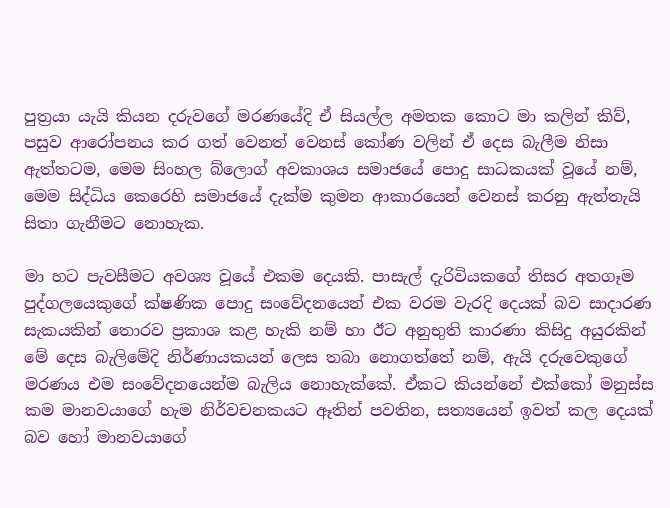පුත්‍රයා යැයි කියන දරුවගේ මරණයේදි ඒ සියල්ල අමතක කොට මා කලින් කිව්, පසුව ආරෝපනය කර ගත් වෙනත් වෙනස් කෝණ වලින් ඒ දෙස බැලීම නිසා ඇත්තටම, මෙම සිංහල බ්ලොග් අවකාශය සමාජයේ පොදු සාධකයක් වූයේ නම්, මෙම සිද්ධිය කෙරෙහි සමාජයේ දැක්ම කුමන ආකාරයෙන් වෙනස් කරනු ඇත්තැයි සිතා ගැනීමට නොහැක.

මා හට පැවසීමට අවශ්‍ය වූයේ එකම දෙයකි. පාසැල් දැරිවියකගේ තිසර අතගෑම පුද්ගලයෙකුගේ ක්ෂණික පොදු සංවේදනයෙන් එක වරම වැරදි දෙයක් බව සාදාරණ සැකයකින් තොරව ප්‍රකාශ කළ හැකි නම් හා ඊට අනුභුති කාරණා කිසිදු අයුරකින් මේ දෙස බැලිමේදි නිර්ණායකයන් ලෙස තබා නොගත්තේ නම්, ඇයි දරුවෙකුගේ මරණය එම සංවේදනයෙන්ම බැලිය නොහැක්කේ. ඒකට කියන්නේ එක්කෝ මනුස්ස කම මානවයාගේ හැම නිර්වචනකයට ඈතින් පවතින, සත්‍යයෙන් ඉවත් කල දෙයක් බව හෝ මානවයාගේ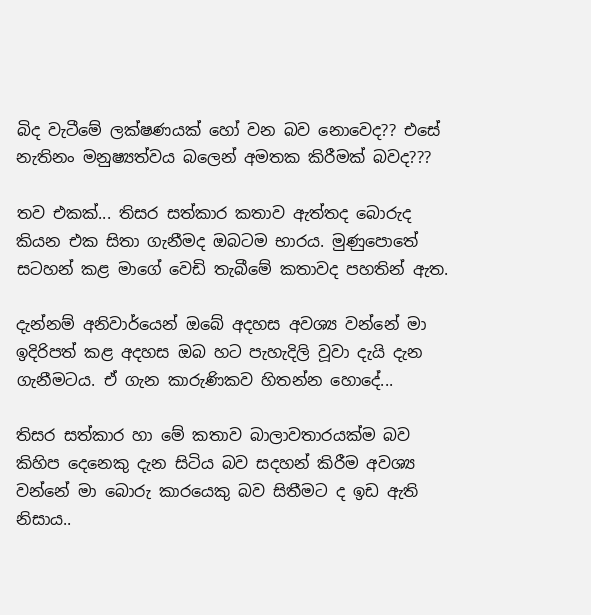බිද වැටීමේ ලක්ෂණයක් හෝ වන බව නොවෙද?? එසේ නැතිනං මනුෂ්‍යත්වය බලෙන් අමතක කිරීමක් බවද???

තව එකක්... තිසර සත්කාර කතාව ඇත්තද බොරුද කියන එක සිතා ගැනීමද ඔබටම භාරය. මුණුපොතේ සටහන් කළ මාගේ වෙඩි තැබීමේ කතාවද පහතින් ඇත.

දැන්නම් අනිවාර්යෙන් ඔබේ අදහස අවශ්‍ය වන්නේ මා ඉදිරිපත් කළ අදහස ඔබ හට පැහැදිලි වූවා දැයි දැන ගැනීමටය. ඒ ගැන කාරුණිකව හිතන්න හොදේ...

තිසර සත්කාර හා මේ කතාව බාලාවතාරයක්ම බව කිහිප දෙනෙකු දැන සිටිය බව සදහන් කිරීම අවශ්‍ය වන්නේ මා බොරු කාරයෙකු බව සිතීමට ද ඉඩ ඇති නිසාය..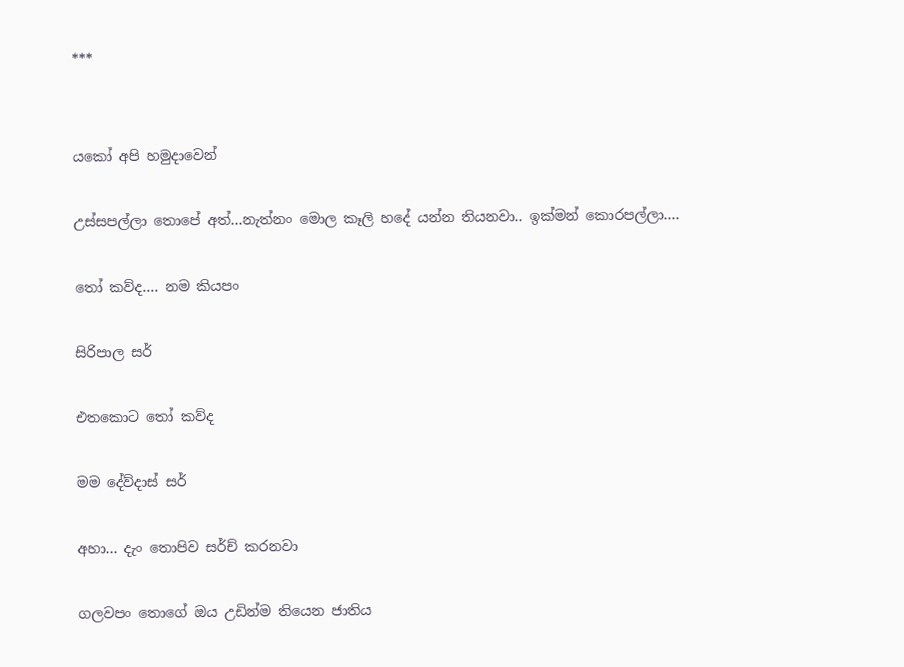***


යකෝ අපි හමුදාවෙන්

උස්සපල්ලා තොපේ අත්...නැත්නං මොල කෑලි හදේ යන්න තියනවා.. ඉක්මන් කොරපල්ලා....

තෝ කව්ද.... නම කියපං

සිරිපාල සර්

එතකොට තෝ කව්ද

මම දේව්දාස් සර්

අහා... දැං තොපිව සර්ච් කරනවා

ගලවපං තොගේ ඔය උඩින්ම තියෙන ජාතිය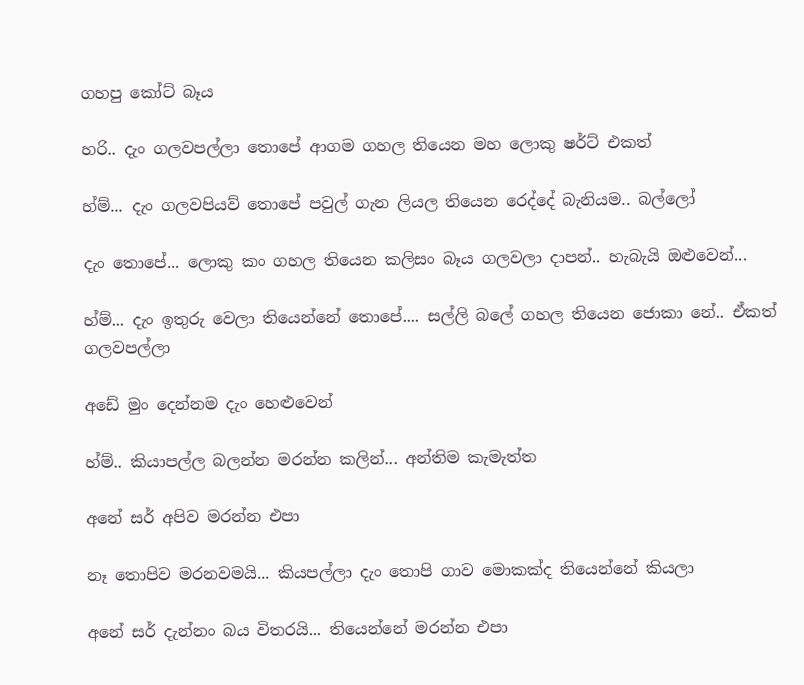ගහපු කෝට් බෑය

හරි.. දැං ගලවපල්ලා තොපේ ආගම ගහල තියෙන මහ ලොකු ෂර්ට් එකත්

හ්ම්... දැං ගලවපියව් තොපේ පවුල් ගැන ලියල තියෙන රෙද්දේ බැනියම.. බල්ලෝ

දැං තොපේ... ලොකු කං ගහල තියෙන කලිසං බෑය ගලවලා දාපන්.. හැබැයි ඔළුවෙන්...

හ්ම්... දැං ඉතුරු වෙලා තියෙන්නේ තොපේ.... සල්ලි බලේ ගහල තියෙන ජොකා නේ.. ඒකත් ගලවපල්ලා

අඩේ මුං දෙන්නම දැං හෙළුවෙන්

හ්ම්.. කියාපල්ල බලන්න මරන්න කලින්... අන්තිම කැමැත්ත

අනේ සර් අපිව මරන්න එපා

නෑ තොපිව මරනවමයි... කියපල්ලා දැං තොපි ගාව මොකක්ද තියෙන්නේ කියලා

අනේ සර් දැන්නං බය විතරයි... තියෙන්නේ මරන්න එපා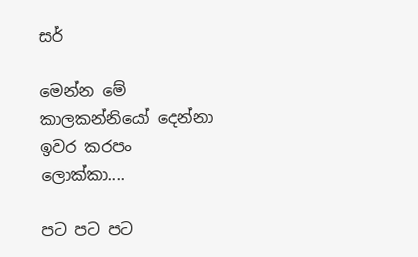සර්

මෙන්න මේ කාලකන්නියෝ දෙන්නා ඉවර කරපං ලොක්කා....

පට පට පට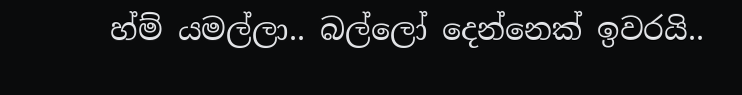හ්ම් යමල්ලා.. බල්ලෝ දෙන්නෙක් ඉවරයි..